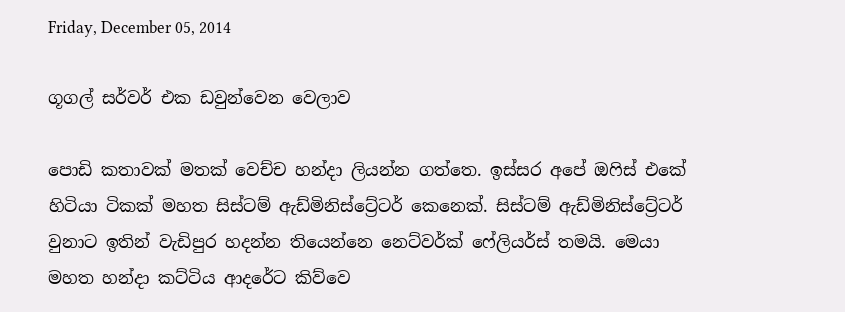Friday, December 05, 2014

ගූගල් සර්වර් එක ඩවුන්වෙන වෙලාව

පොඩි කතාවක් මතක් වෙච්ච හන්දා ලියන්න ගත්තෙ. ඉස්සර අපේ ඔෆිස් එකේ හිටියා ටිකක් මහත සිස්ටම් ඇඩ්මිනිස්ට්‍රේටර් කෙනෙක්. සිස්ටම් ඇඩ්මිනිස්ට්‍රේටර් වුනාට ඉතින් වැඩිපුර හදන්න තියෙන්නෙ නෙට්වර්ක් ෆේලියර්ස් තමයි. මෙයා මහත හන්දා කට්ටිය ආදරේට කිව්වෙ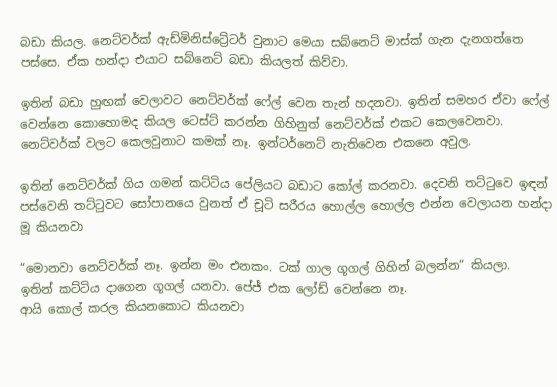බඩා කියල. නෙට්වර්ක් ඇඩ්මිනිස්ට්‍රේටර් වුනාට මෙයා සබ්නෙට් මාස්ක් ගැන දැනගත්තෙ පස්සෙ. ඒක හන්දා එයාට සබ්නෙට් බඩා කියලත් කිව්වා.

ඉතින් බඩා හුඟක් වෙලාවට නෙට්වර්ක් ෆේල් වෙන තැන් හදනවා. ඉතින් සමහර ඒවා ෆේල් වෙන්නෙ කොහොමද කියල ටෙස්ට් කරන්න ගිහිනුත් නෙට්වර්ක් එකට කෙලවෙනවා. නෙට්වර්ක් වලට කෙලවුනාට කමක් නෑ. ඉන්ටර්නෙට් නැතිවෙන එකනෙ අවුල.

ඉතින් නෙට්වර්ක් ගිය ගමන් කට්ටිය පේලියට බඩාට කෝල් කරනවා. දෙවනි තට්ටුවෙ ඉඳන් පස්වෙනි තට්ටුවට සෝපානයෙ වුනත් ඒ චූටි සරීරය හොල්ල හොල්ල එන්න වෙලායන හන්දා මූ කියනවා

“මොනවා නෙට්වර්ක් නෑ. ඉන්න මං එනකං. ටක් ගාල ගූගල් ගිහින් බලන්න“ කියලා.
ඉතින් කට්ටිය දාගෙන ගූගල් යනවා. පේජ් එක ලෝඩ් වෙන්නෙ නෑ.
ආයි කොල් කරල කියනකොට කියනවා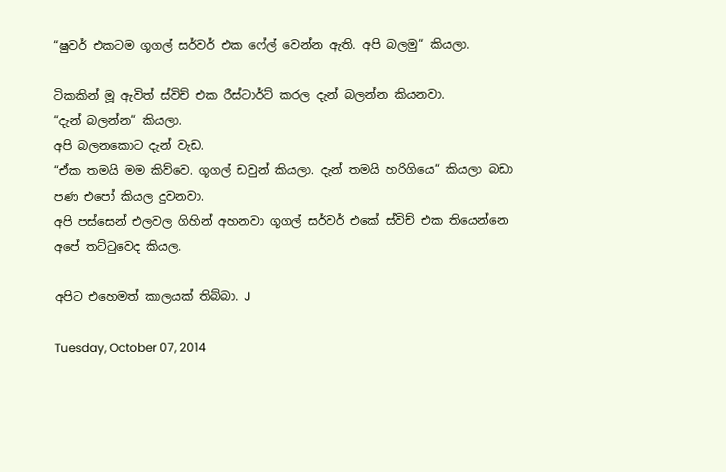“ෂුවර් එකටම ගූගල් සර්වර් එක ෆේල් වෙන්න ඇති. අපි බලමු“ කියලා.

ටිකකින් මූ ඇවිත් ස්විච් එක රීස්ටාර්ට් කරල දැන් බලන්න කියනවා.
“දැන් බලන්න“ කියලා.
අපි බලනකොට දැන් වැඩ.
“ඒක තමයි මම කිව්වෙ. ගූගල් ඩවුන් කියලා. දැන් තමයි හරිගියෙ“ කියලා බඩා පණ එපෝ කියල දුවනවා.
අපි පස්සෙන් එලවල ගිහින් අහනවා ගූගල් සර්වර් එකේ ස්විච් එක තියෙන්නෙ අපේ තට්ටුවෙද කියල.

අපිට එහෙමත් කාලයක් තිබ්බා. J

Tuesday, October 07, 2014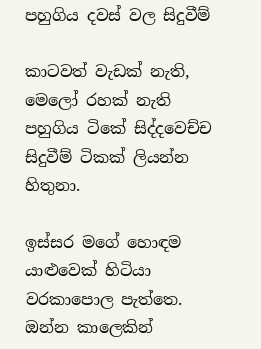පහුගිය දවස් වල සිදුවීම්

කාටවත් වැඩක් නැති, මෙලෝ රහක් නැති පහුගිය ටිකේ සිද්දවෙච්ච සිදුවීම් ටිකක් ලියන්න හිතුනා.

ඉස්සර මගේ හොඳම යාළුවෙක් හිටියා වරකාපොල පැත්තෙ. ඔන්න කාලෙකින්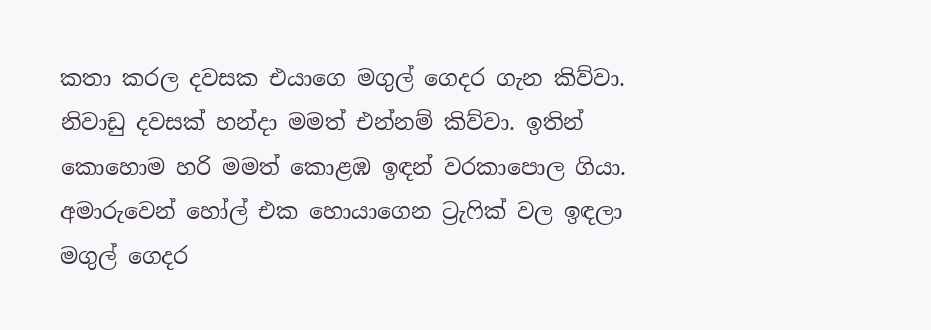කතා කරල දවසක එයාගෙ මගුල් ගෙදර ගැන කිව්වා. නිවාඩු දවසක් හන්දා මමත් එන්නම් කිව්වා. ඉතින් කොහොම හරි මමත් කොළඹ ඉඳන් වරකාපොල ගියා. අමාරුවෙන් හෝල් එක හොයාගෙන ට්‍රැෆික් වල ඉඳලා මගුල් ගෙදර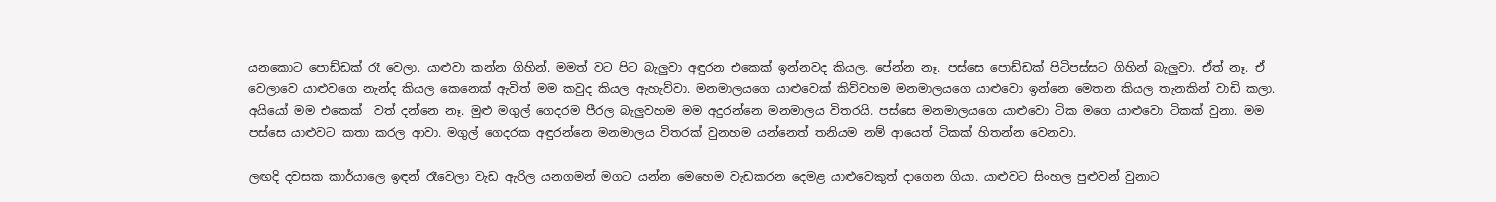යනකොට පොඩ්ඩක් රෑ වෙලා. යාළුවා කන්න ගිහින්. මමත් වට පිට බැලුවා අඳුරන එකෙක් ඉන්නවද කියල. පේන්න නෑ. පස්සෙ පොඩ්ඩක් පිටිපස්සට ගිහින් බැලුවා. ඒත් නෑ. ඒ වෙලාවෙ යාළුවගෙ නැන්ද කියල කෙනෙක් ඇවිත් මම කවුද කියල ඇහැව්වා. මනමාලයගෙ යාළුවෙක් කිව්වහම මනමාලයගෙ යාළුවො ඉන්නෙ මෙතන කියල තැනකින් වාඩි කලා. අයියෝ මම එකෙක්  වත් දන්නෙ නෑ. මුළු මගුල් ගෙදරම පීරල බැලුවහම මම අදුරන්නෙ මනමාලය විතරයි. පස්සෙ මනමාලයගෙ යාළුවො ටික මගෙ යාළුවො ටිකක් වුනා. මම පස්සෙ යාළුවට කතා කරල ආවා. මගුල් ගෙදරක අඳුරන්නෙ මනමාලය විතරක් වුනහම යන්නෙත් තනියම නම් ආයෙත් ටිකක් හිතන්න වෙනවා.

ලඟදි දවසක කාර්යාලෙ ඉඳන් රෑවෙලා වැඩ ඇරිල යනගමන් මගට යන්න මෙහෙම වැඩකරන දෙමළ යාළුවෙකුත් දාගෙන ගියා. යාළුවට සිංහල පුළුවන් වුනාට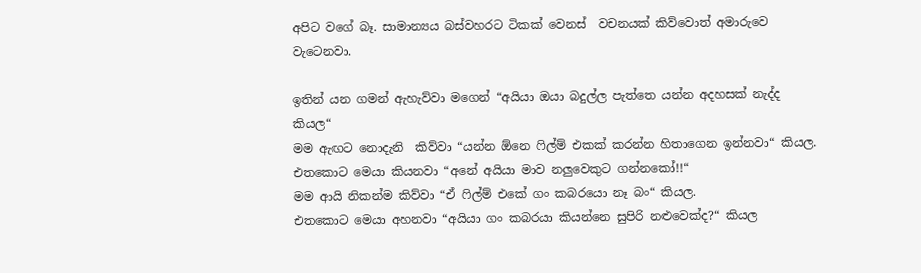අපිට වගේ බෑ. සාමාන්‍යය බස්වහරට ටිකක් වෙනස්  වචනයක් කිව්වොත් අමාරුවෙ වැටෙනවා.

ඉතින් යන ගමන් ඇහැව්වා මගෙන් “අයියා ඔයා බදුල්ල පැත්තෙ යන්න අදහසක් නැද්ද කියල“
මම ඇඟට නොදැනි  කිව්වා “යන්න ඕනෙ ෆිල්ම් එකක් කරන්න හිතාගෙන ඉන්නවා“ කියල.
එතකොට මෙයා කියනවා “අනේ අයියා මාව නලුවෙකුට ගන්නකෝ!!“
මම ආයි නිකන්ම කිව්වා “ඒ ෆිල්ම් එකේ ගං කබරයො නෑ බං“ කියල.
එතකොට මෙයා අහනවා “අයියා ගං කබරයා කියන්නෙ සුපිරි නළුවෙක්ද?“ කියල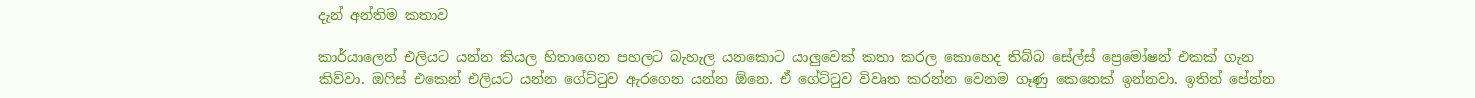දැන් අන්තිම කතාව

කාර්යාලෙන් එලියට යන්න කියල හිතාගෙන පහලට බැහැල යනකොට යාලුවෙක් කතා කරල කොහෙද තිබ්බ සේල්ස් ප්‍රෙමෝෂන් එකක් ගැන කිව්වා. ඔෆිස් එකෙන් එලියට යන්න ගේට්ටුව ඇරගෙන යන්න ඕනෙ. ඒ ගේට්ටුව විවෘත කරන්න වෙනම ගෑණු කෙනෙක් ඉන්නවා. ඉතින් පේන්න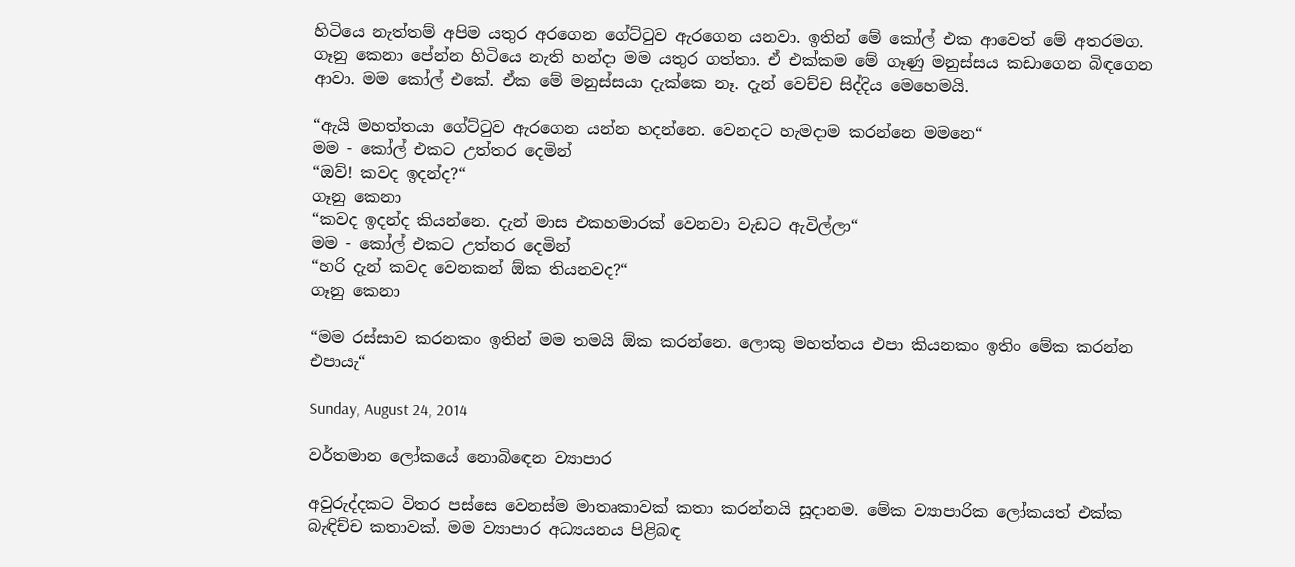හිටියෙ නැත්තම් අපිම යතුර අරගෙන ගේට්ටුව ඇරගෙන යනවා. ඉතින් මේ කෝල් එක ආවෙත් මේ අතරමග. ගෑනු කෙනා පේන්න හිටියෙ නැති හන්දා මම යතුර ගත්තා. ඒ එක්කම මේ ගෑණු මනුස්සය කඩාගෙන බිඳගෙන ආවා. මම කෝල් එකේ. ඒක මේ මනුස්සයා දැක්කෙ නෑ. දැන් වෙච්ච සිද්දිය මෙහෙමයි.

“ඇයි මහත්තයා ගේට්ටුව ඇරගෙන යන්න හදන්නෙ. වෙනදට හැමදාම කරන්නෙ මමනෙ“
මම - කෝල් එකට උත්තර දෙමින්
“ඔව්! කවද ඉදන්ද?“
ගෑනු කෙනා
“කවද ඉදන්ද කියන්නෙ. දැන් මාස එකහමාරක් වෙනවා වැඩට ඇවිල්ලා“
මම - කෝල් එකට උත්තර දෙමින්
“හරි දැන් කවද වෙනකන් ඕක තියනවද?“
ගෑනු කෙනා

“මම රස්සාව කරනකං ඉතින් මම තමයි ඕක කරන්නෙ. ලොකු මහත්තය එපා කියනකං ඉතිං මේක කරන්න එපායැ“

Sunday, August 24, 2014

වර්තමාන ලෝකයේ නොබිඳෙන ව්‍යාපාර

අවුරුද්දකට විතර පස්සෙ වෙනස්ම මාතෘකාවක් කතා කරන්නයි සූදානම. මේක ව්‍යාපාරික ලෝකයත් එක්ක බැඳිච්ච කතාවක්. මම ව්‍යාපාර අධ්‍යයනය පිළිබඳ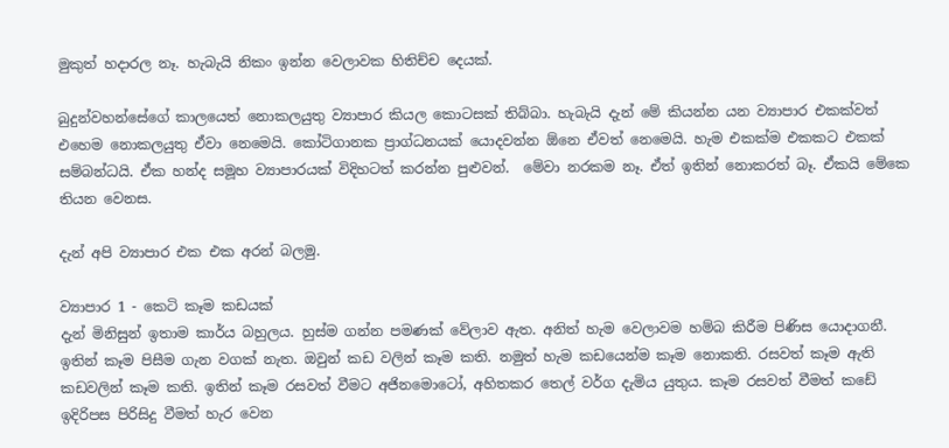මුකුත් හදාරල නෑ. හැබැයි නිකං ඉන්න වෙලාවක හිතිච්ච දෙයක්.

බුදුන්වහන්සේගේ කාලයෙත් නොකලයුතු ව්‍යාපාර කියල කොටසක් තිබ්බා. හැබැයි දැන් මේ කියන්න යන ව්‍යාපාර එකක්වත් එහෙම නොකලයුතු ඒවා නෙමෙයි. කෝටිගානක ප්‍රාග්ධනයක් යොදවන්න ඕනෙ ඒවත් නෙමෙයි. හැම එකක්ම එකකට එකක් සම්බන්ධයි. ඒක හන්ද සමූහ ව්‍යාපාරයක් විදිහටත් කරන්න පුළුවන්.  මේවා නරකම නෑ. ඒත් ඉතින් නොකරත් බෑ. ඒකයි මේකෙ තියන වෙනස.

දැන් අපි ව්‍යාපාර එක එක අරන් බලමු.

ව්‍යාපාර 1 - කෙටි කෑම කඩයක්
දැන් මිනිසුන් ඉතාම කාර්ය බහුලය. හුස්ම ගන්න පමණක් වේලාව ඇත. අනිත් හැම වෙලාවම හම්බ කිරීම පිණිස යොදාගනී. ඉතින් කෑම පිසීම ගැන වගක් නැත. ඔවුන් කඩ වලින් කෑම කති. නමුත් හැම කඩයෙන්ම කෑම නොකති. රසවත් කෑම ඇති කඩවලින් කෑම කති. ඉතින් කෑම රසවත් වීමට අජිනමොටෝ, අහිතකර තෙල් වර්ග දැමිය යුතුය. කෑම රසවත් වීමත් කඩේ ඉදිරිපස පිරිසිදු වීමත් හැර වෙන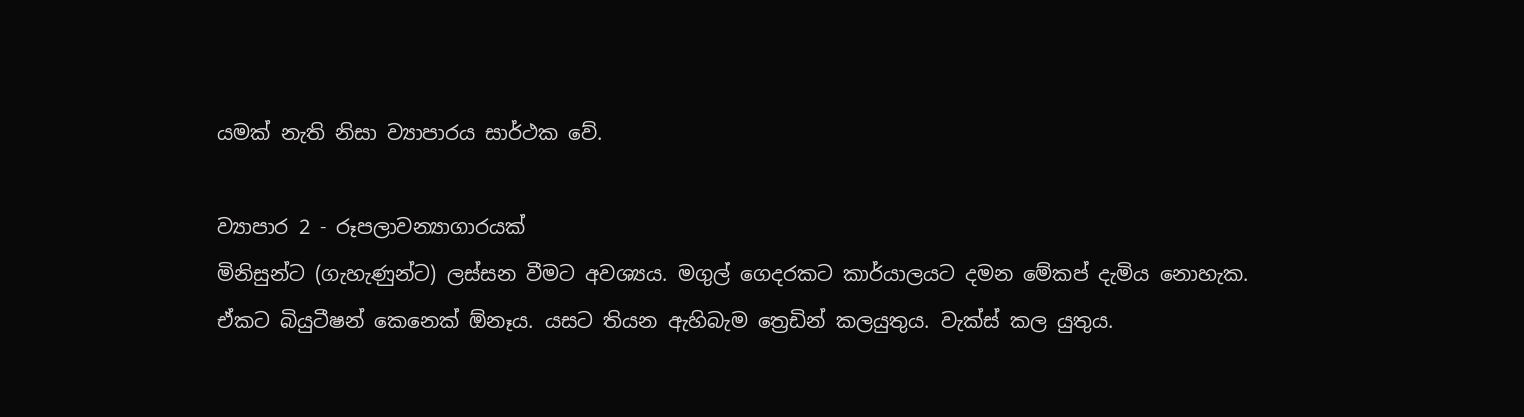යමක් නැති නිසා ව්‍යාපාරය සාර්ථක වේ.

ව්‍යාපාර 2 - රූපලාවන්‍යාගාරයක්
මිනිසුන්ට (ගැහැණුන්ට) ලස්සන වීමට අවශ්‍යය. මගුල් ගෙදරකට කාර්යාලයට දමන මේකප් දැමිය නොහැක. ඒකට බියුටීෂන් කෙනෙක් ඕනෑය. යසට තියන ඇහිබැම ත්‍රෙඩින් කලයුතුය. වැක්ස් කල යුතුය.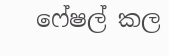ෆේෂල් කල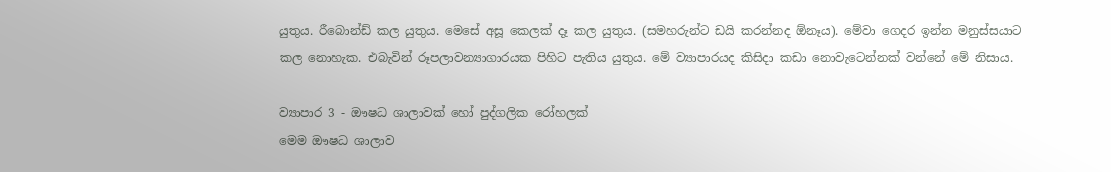යුතුය. රීබොන්ඩ් කල යුතුය. මෙසේ අසූ කෙලක් දෑ කල යුතුය. (සමහරුන්ට ඩයි කරන්නද ඕනෑය). මේවා ගෙදර ඉන්න මනුස්සයාට කල නොහැක. එබැවින් රූපලාවන්‍යාගාරයක පිහිට පැතිය යුතුය. මේ ව්‍යාපාරයද කිසිදා කඩා නොවැටෙන්නක් වන්නේ මේ නිසාය.

ව්‍යාපාර 3 - ඖෂධ ශාලාවක් හෝ පුද්ගලික රෝහලක්
මෙම ඖෂධ ශාලාව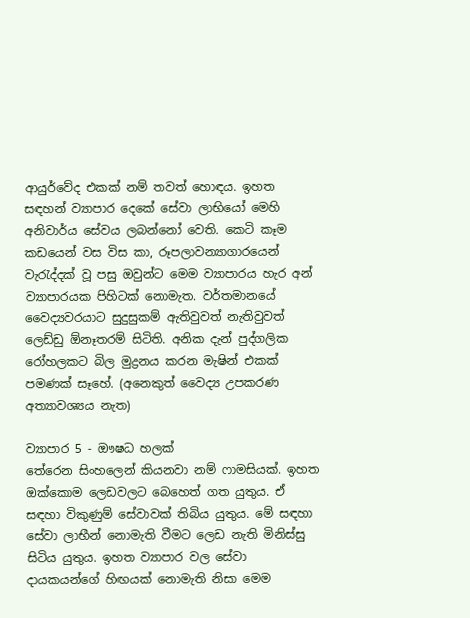ආයුර්වේද එකක් නම් තවත් හොඳය. ඉහත සඳහන් ව්‍යාපාර දෙකේ සේවා ලාභියෝ මෙහි අනිවාර්ය සේවය ලබන්නෝ වෙති. කෙටි කෑම කඩයෙන් වස විස කා, රූපලාවන්‍යාගාරයෙන් වැරැද්දක් වූ පසු ඔවුන්ට මෙම ව්‍යාපාරය හැර අන් ව්‍යාපාරයක පිහිටක් නොමැත. වර්තමානයේ වෛද්‍යවරයාට සුදුසුකම් ඇතිවුවත් නැතිවුවත් ලෙඩ්ඩු ඕනෑතරම් සිටිති. අනික දැන් පුද්ගලික රෝහලකට බිල මුද්‍රනය කරන මැෂින් එකක් පමණක් සෑහේ. (අනෙකුත් වෛද්‍ය උපකරණ අත්‍යාවශ්‍යය නැත)

ව්‍යාපාර 5 - ඖෂධ හලක්
තේරෙන සිංහලෙන් කියනවා නම් ෆාමසියක්. ඉහත ඔක්කොම ලෙඩවලට බෙහෙත් ගත යුතුය. ඒ සඳහා විකුණුම් සේවාවක් තිබිය යුතුය. මේ සඳහා සේවා ලාභීන් නොමැති වීමට ලෙඩ නැති මිනිස්සු සිටිය යුතුය. ඉහත ව්‍යාපාර වල සේවා දායකයන්ගේ හිඟයක් නොමැති නිසා මෙම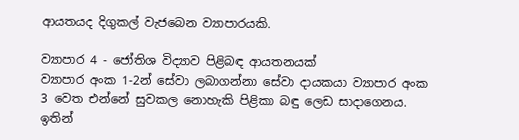ආයතයද දිගුකල් වැජබෙන ව්‍යාපාරයකි.

ව්‍යාපාර 4 - ජෝතිශ විද්‍යාව පිළිබඳ ආයතනයක්
ව්‍යාපාර අංක 1-2න් සේවා ලබාගන්නා සේවා දායකයා ව්‍යාපාර අංක 3 වෙත එන්නේ සුවකල නොහැකි පිළිකා බඳු ලෙඩ සාදාගෙනය. ඉතින්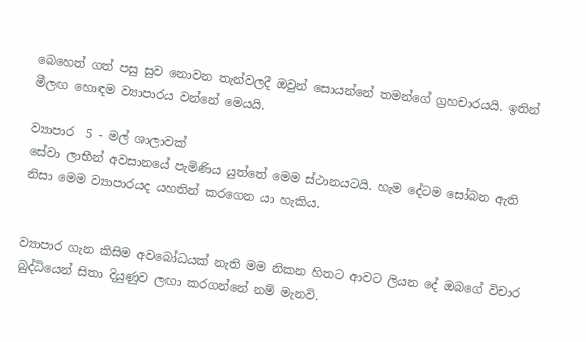බෙහෙත් ගත් පසු සුව නොවන තැන්වලදී ඔවුන් සොයන්නේ තමන්ගේ ග්‍රහචාරයයි. ඉතින් මීලඟ හොඳම ව්‍යාපාරය වන්නේ මෙයයි.

ව්‍යාපාර  5 - මල් ශාලාවක්
සේවා ලාභීන් අවසානයේ පැමිණිය යුත්තේ මෙම ස්ථානයටයි. හැම දේටම සෝබන ඇති නිසා මෙම ව්‍යාපාරයද යහතින් කරගෙන යා හැකිය.


ව්‍යාපාර ගැන කිසිම අවබෝධයක් නැති මම නිකන හිතට ආවට ලියන දේ ඔබගේ විචාර බුද්ධියෙන් සිතා දියුණුව ලඟා කරගන්නේ නම් මැනවි.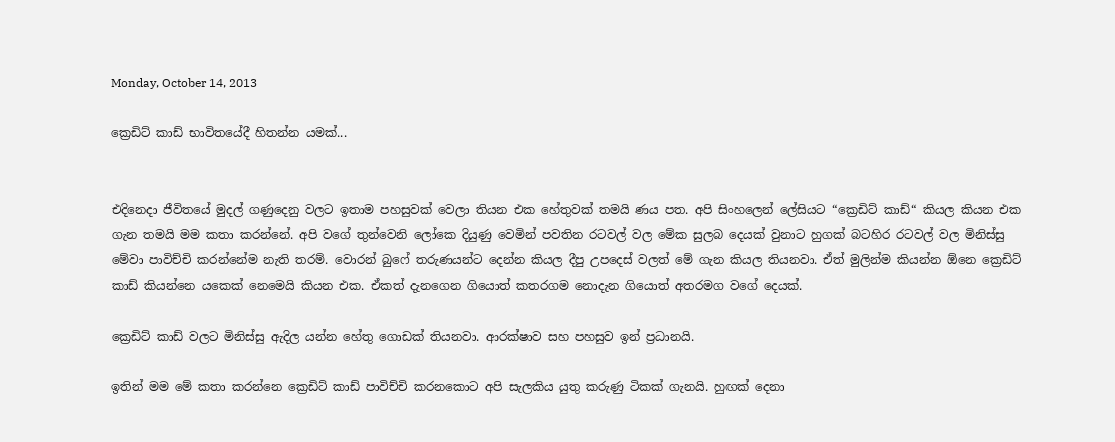Monday, October 14, 2013

ක්‍රෙඩිට් කාඩ් භාවිතයේදී හිතන්න යමක්...


එදිනෙදා ජීවිතයේ මුදල් ගණුදෙනු වලට ඉතාම පහසුවක් වෙලා තියන එක හේතුවක් තමයි ණය පත. අපි සිංහලෙන් ලේසියට “ක්‍රෙඩිට් කාඩ්“ කියල කියන එක ගැන තමයි මම කතා කරන්නේ. අපි වගේ තුන්වෙනි ලෝකෙ දියුණු වෙමින් පවතින රටවල් වල මේක සුලබ දෙයක් වුනාට හුගක් බටහිර රටවල් වල මිනිස්සු මේවා පාවිච්චි කරන්නේම නැති තරම්. වොරන් බුෆේ තරුණයන්ට දෙන්න කියල දීපු උපදෙස් වලත් මේ ගැන කියල තියනවා. ඒත් මුලින්ම කියන්න ඕනෙ ක්‍රෙඩිට් කාඩ් කියන්නෙ යකෙක් නෙමෙයි කියන එක. ඒකත් දැනගෙන ගියොත් කතරගම නොදැන ගියොත් අතරමග වගේ දෙයක්.

ක්‍රෙඩිට් කාඩ් වලට මිනිස්සු ඇදිල යන්න හේතු ගොඩක් තියනවා. ආරක්ෂාව සහ පහසුව ඉන් ප්‍රධානයි.

ඉතින් මම මේ කතා කරන්නෙ ක්‍රෙඩිට් කාඩ් පාවිච්චි කරනකොට අපි සැලකිය යුතු කරුණු ටිකක් ගැනයි. හුඟක් දෙනා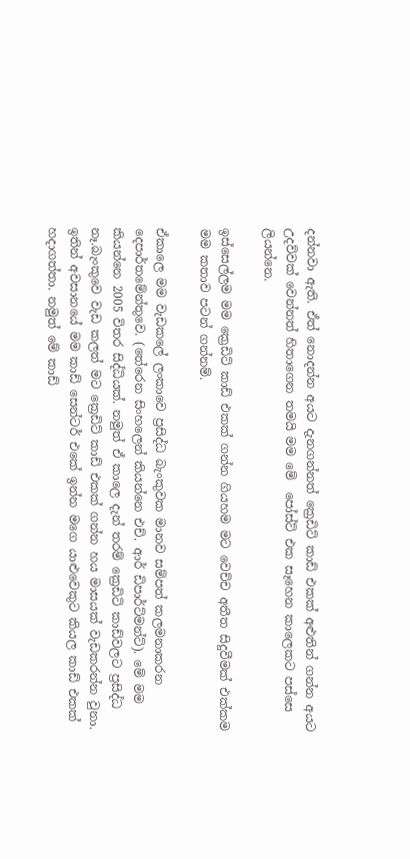දන්නවා ඇති. ඒත් නොදන්න අයට දැනගන්නත් ක්‍රෙඩිට් කාඩ් එකක් අළුතින් ගන්න අයට උදව්වක් වෙන්නත් හිතාගෙන තමයි මම මේ  පෝස්ට් එක සෑහෙන කාලෙකට පස්සෙ ලියන්නෙ.

ඉස්සෙල්ලම මම ක්‍රෙඩිට් කාඩ් එකක් ගන්න ගියහම මට වෙච්ච අතීත සිදුවීමක් එක්කම මම කතාව පටන් ගන්නම්.

ඒකාලෙ මම වැඩකලේ ලංකාවෙ ප්‍රසිද්ධ බැංකුවක මානව සම්පත් කලමනාකරන දෙපාර්තමේන්තුවෙ. (තේරෙන සිංහලෙන් කියන්නෙ එච්. ආර් ඩිපාර්ට්මන්ට්). මේ මම කියන්නෙ 2005 විතර සිද්ධියක්. නමුත් ඒ කාලෙ දැන් තරම් ක්‍රෙඩිටි කාඩ්වලට ප්‍රසිද්ධ නෑ.බැංකුවෙ වැඩ කලත් මට ක්‍රෙඩිට් කාඩ් එකක් ගන්න හය මාසයක් වැඩකරන්න වුනා. ඉතින් අවසානයේ මම කාඩ් සෙන්ටර් එකේ ඉන්න මගෙ යාළුවෙකුට කියල කාඩ් එකක් හදාගත්තා. නමුත් මේ කාඩ්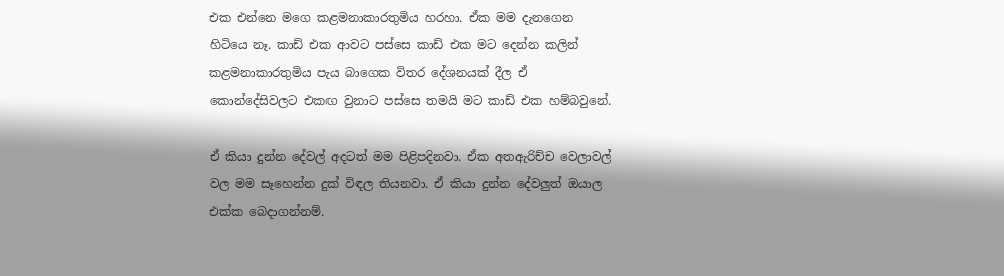එක එන්නෙ මගෙ කළමනාකාරතුමිය හරහා. ඒක මම දැනගෙන හිටියෙ නෑ. කාඩ් එක ආවට පස්සෙ කාඩ් එක මට දෙන්න කලින් කළමනාකාරතුමිය පැය බාගෙක විතර දේශනයක් දීල ඒ කොන්දේසිවලට එකඟ වුනාට පස්සෙ තමයි මට කාඩ් එක හම්බවුනේ.

ඒ කියා දුන්න දේවල් අදටත් මම පිළිපදිනවා. ඒක අතඇරිච්ච වෙලාවල් වල මම සෑහෙන්න දුක් විඳල තියනවා. ඒ කියා දුන්න දේවලුත් ඔයාල එක්ක බෙදාගන්නම්.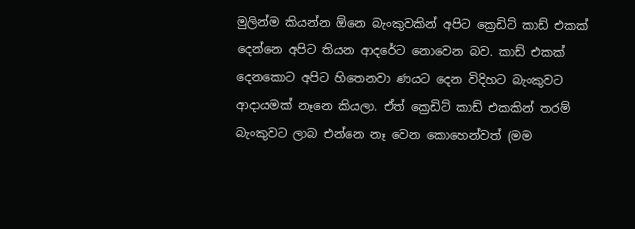මුලින්ම කියන්න ඕනෙ බැංකුවකින් අපිට ක්‍රෙඩිට් කාඩ් එකක් දෙන්නෙ අපිට තියන ආදරේට නොවෙන බව. කාඩ් එකක් දෙනකොට අපිට හිතෙනවා ණයට දෙන විදිහට බැංකුවට ආදායමක් නෑනෙ කියලා. ඒත් ක්‍රෙඩිට් කාඩ් එකකින් තරම් බැංකුවට ලාබ එන්නෙ නෑ වෙන කොහෙන්වත් (මම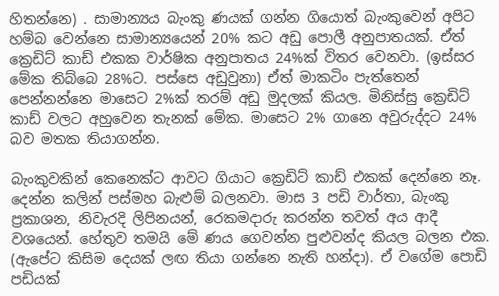හිතන්නෙ) . සාමාන්‍යය බැංකු ණයක් ගන්න ගියොත් බැංකුවෙන් අපිට හම්බ වෙන්නෙ සාමාන්‍යයෙන් 20% කට අඩු පොලී අනුපාතයක්. ඒත්  ක්‍රෙඩිට් කාඩ් එකක වාර්ෂික අනුපාතය 24%ක් විතර වෙනවා. (ඉස්සර මේක තිබ්බෙ 28%ට. පස්සෙ අඩුවුනා) ඒත් මාකටිං පැත්තෙන් පෙන්නන්නෙ මාසෙට 2%ක් තරම් අඩු මුදලක් කියල. මිනිස්සු ක්‍රෙඩිට් කාඩ් වලට අහුවෙන තැනක් මේක. මාසෙට 2% ගානෙ අවුරුද්දට 24% බව මතක තියාගන්න.

බැංකුවකින් කෙනෙක්ට ආවට ගියාට ක්‍රෙඩිට් කාඩ් එකක් දෙන්නෙ නෑ. දෙන්න කලින් පස්මහ බැළුම් බලනවා. මාස 3 පඩි වාර්තා, බැංකු ප්‍රකාශන, නිවැරදි ලිපිනයන්, රෙකමදාරු කරන්න තවත් අය ආදී වශයෙන්. හේතුව තමයි මේ ණය ගෙවන්න පුළුවන්ද කියල බලන එක. (ඇපේට කිසිම දෙයක් ලඟ තියා ගන්නෙ නැති හන්දා). ඒ වගේම පොඩි පඩියක්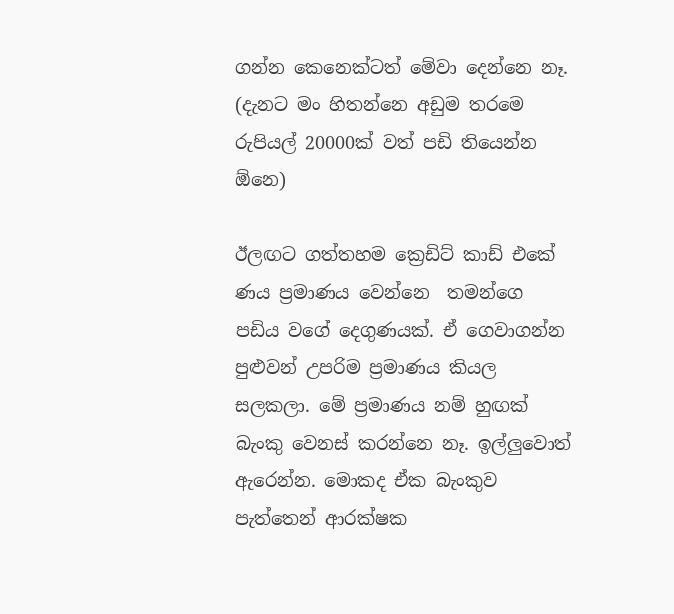ගන්න කෙනෙක්ටත් මේවා දෙන්නෙ නෑ. (දැනට මං හිතන්නෙ අඩුම තරමෙ රුපියල් 20000ක් වත් පඩි තියෙන්න ඕනෙ)

ඊලඟට ගත්තහම ක්‍රෙඩිට් කාඩ් එකේ ණය ප්‍රමාණය වෙන්නෙ  තමන්ගෙ පඩිය වගේ දෙගුණයක්. ඒ ගෙවාගන්න පුළුවන් උපරිම ප්‍රමාණය කියල සලකලා. මේ ප්‍රමාණය නම් හුඟක් බැංකු වෙනස් කරන්නෙ නෑ. ඉල්ලුවොත් ඇරෙන්න. මොකද ඒක බැංකුව පැත්තෙන් ආරක්ෂක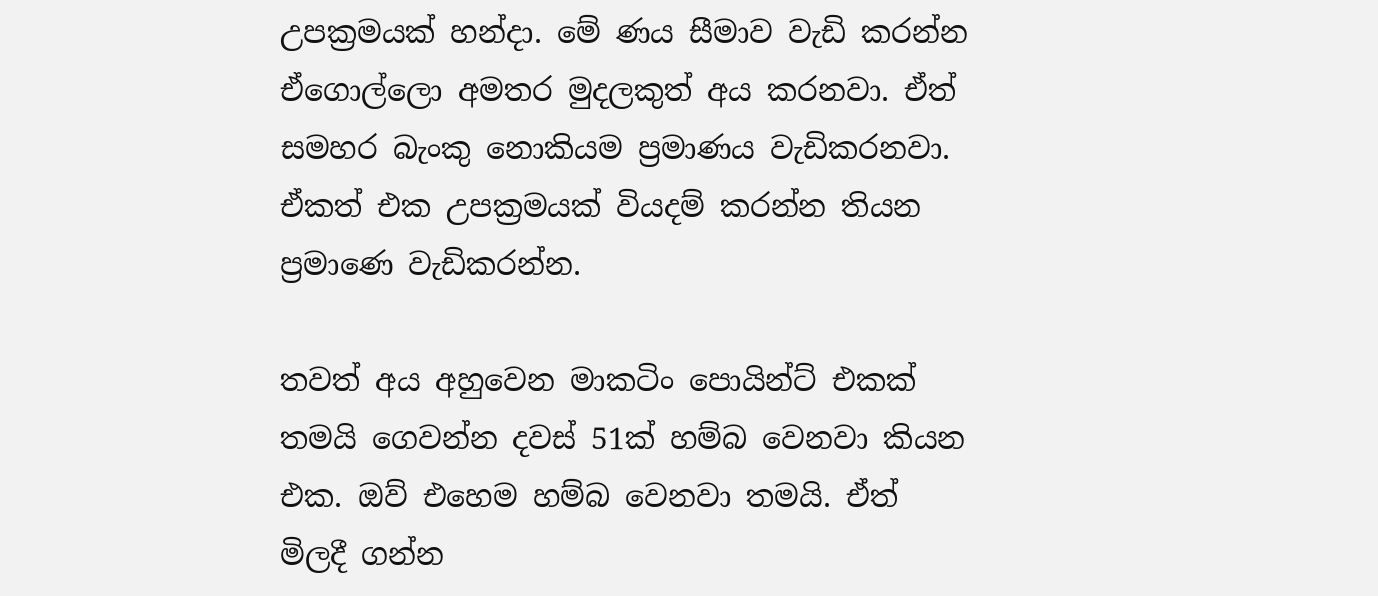උපක්‍රමයක් හන්දා. මේ ණය සීමාව වැඩි කරන්න ඒගොල්ලො අමතර මුදලකුත් අය කරනවා. ඒත් සමහර බැංකු නොකියම ප්‍රමාණය වැඩිකරනවා. ඒකත් එක උපක්‍රමයක් වියදම් කරන්න තියන ප්‍රමාණෙ වැඩිකරන්න.

තවත් අය අහුවෙන මාකටිං පොයින්ට් එකක් තමයි ගෙවන්න දවස් 51ක් හම්බ වෙනවා කියන එක. ඔව් එහෙම හම්බ වෙනවා තමයි. ඒත් මිලදී ගන්න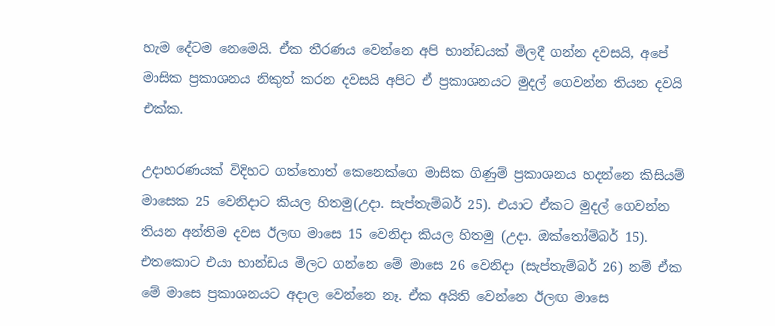හැම දේටම නෙමෙයි. ඒක තීරණය වෙන්නෙ අපි භාන්ඩයක් මිලදී ගන්න දවසයි, අපේ මාසික ප්‍රකාශනය නිකුත් කරන දවසයි අපිට ඒ ප්‍රකාශනයට මුදල් ගෙවන්න තියන දවයි එක්ක.

උදාහරණයක් විදිහට ගත්තොත් කෙනෙක්ගෙ මාසික ගිණුම් ප්‍රකාශනය හදන්නෙ කිසියම් මාසෙක 25 වෙනිදාට කියල හිතමු(උදා. සැප්තැම්බර් 25). එයාට ඒකට මුදල් ගෙවන්න තියන අන්තිම දවස ඊලඟ මාසෙ 15 වෙනිදා කියල හිතමු (උදා. ඔක්තෝම්බර් 15). එතකොට එයා භාන්ඩය මිලට ගන්නෙ මේ මාසෙ 26 වෙනිදා (සැප්තැම්බර් 26) නම් ඒක මේ මාසෙ ප්‍රකාශනයට අදාල වෙන්නෙ නෑ. ඒක අයිති වෙන්නෙ ඊලඟ මාසෙ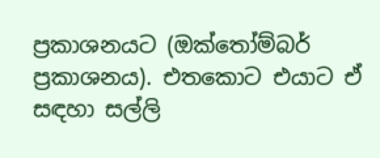ප්‍රකාශනයට (ඔක්තෝම්බර් ප්‍රකාශනය). එතකොට එයාට ඒ සඳහා සල්ලි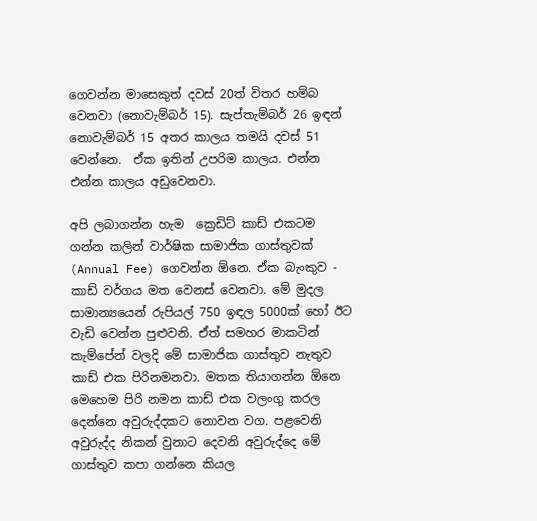ගෙවන්න මාසෙකුත් දවස් 20ත් විතර හම්බ වෙනවා (නොවැම්බර් 15). සැප්තැම්බර් 26 ඉඳන් නොවැම්බර් 15 අතර කාලය තමයි දවස් 51 වෙන්නෙ.  ඒක ඉතින් උපරිම කාලය. එන්න එන්න කාලය අඩුවෙනවා.

අපි ලබාගන්න හැම  ක්‍රෙඩිට් කාඩ් එකටම ගන්න කලින් වාර්ෂික සාමාජික ගාස්තුවක් (Annual Fee) ගෙවන්න ඕනෙ. ඒක බැංකුව - කාඩ් වර්ගය මත වෙනස් වෙනවා. මේ මුදල සාමාන්‍යයෙන් රුපියල් 750 ඉඳල 5000ක් හෝ ඊට වැඩි වෙන්න පුළුවනි. ඒත් සමහර මාකටින් කැම්පේන් වලදි මේ සාමාජික ගාස්තුව නැතුව කාඩ් එක පිරිනමනවා. මතක තියාගන්න ඕනෙ මෙහෙම පිරි නමන කාඩ් එක වලංගු කරල දෙන්නෙ අවුරුද්දකට නොවන වග. පළවෙනි අවුරුද්ද නිකන් වුනාට දෙවනි අවුරුද්දෙ මේ ගාස්තුව කපා ගන්නෙ කියල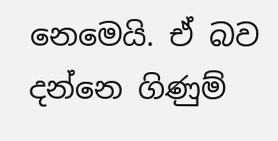නෙමෙයි. ඒ බව දන්නෙ ගිණුම්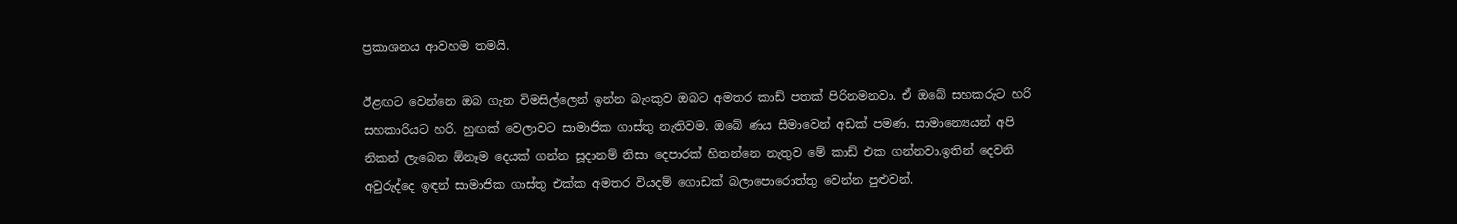ප්‍රකාශනය ආවහම තමයි.

ඊළඟට වෙන්නෙ ඔබ ගැන විමසිල්ලෙන් ඉන්න බැංකුව ඔබට අමතර කාඩ් පතක් පිරිනමනවා. ඒ ඔබේ සහකරුට හරි සහකාරියට හරි. හුඟක් වෙලාවට සාමාජික ගාස්තු නැතිවම. ඔබේ ණය සීමාවෙන් අඩක් පමණ. සාමාන්‍යෙයන් අපි නිකන් ලැබෙන ඕනෑම දෙයක් ගන්න සූදානම් නිසා දෙපාරක් හිතන්නෙ නැතුව මේ කාඩ් එක ගන්නවා.ඉතින් දෙවනි අවුරුද්දෙ ඉඳන් සාමාජික ගාස්තු එක්ක අමතර වියදම් ගොඩක් බලාපොරොත්තු වෙන්න පුළුවන්.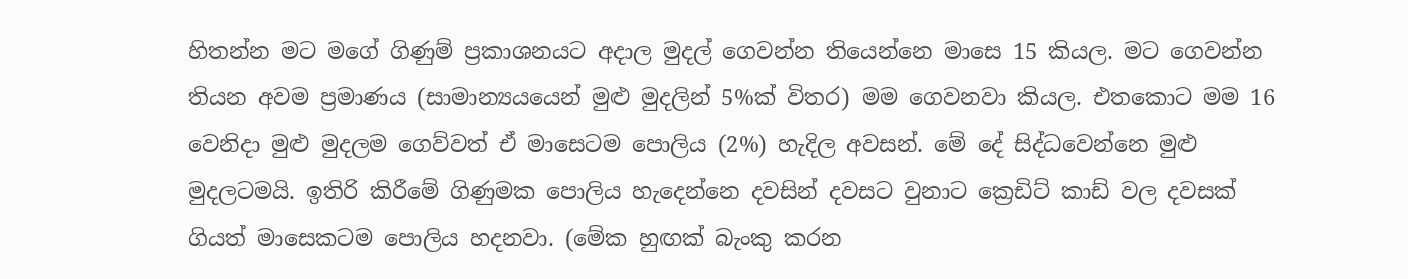හිතන්න මට මගේ ගිණුම් ප්‍රකාශනයට අදාල මුදල් ගෙවන්න තියෙන්නෙ ‍මාසෙ 15 කියල. මට ගෙවන්න තියන අවම ප්‍රමාණය (සාමාන්‍යයයෙන් මුළු මුදලින් 5%ක් විතර) මම ගෙවනවා කියල. එතකොට මම 16 වෙනිදා මුළු මුදලම ගෙව්වත් ඒ මාසෙටම පොලිය (2%) හැදිල අවසන්. මේ දේ සිද්ධවෙන්නෙ මුළු මුදලටමයි. ඉතිරි කිරීමේ ගිණුමක පොලිය හැදෙන්නෙ දවසින් දවසට වුනාට ක්‍රෙඩිට් කාඩ් වල දවසක් ගියත් මාසෙකටම පොලිය හදනවා. (මේක හුඟක් බැංකු කරන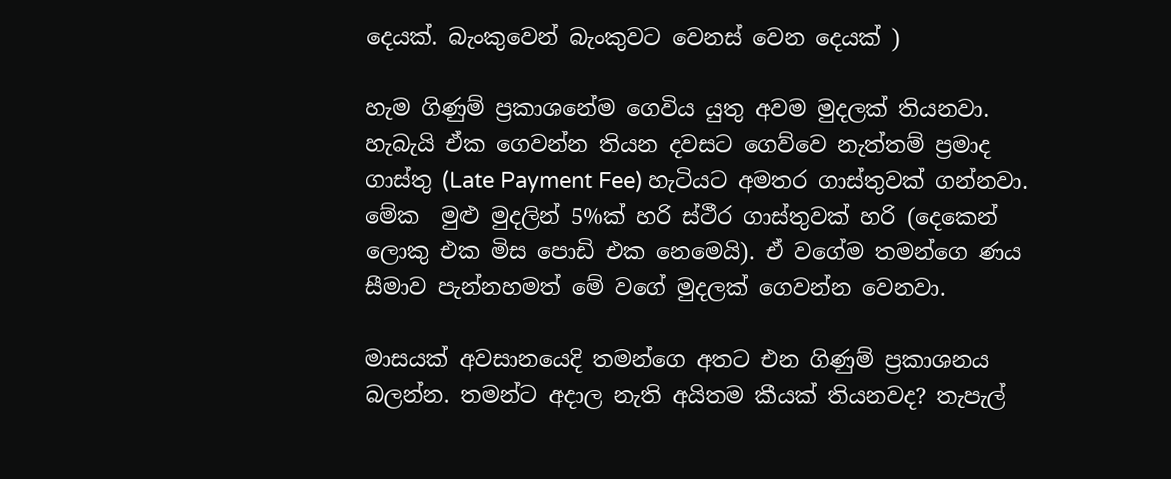දෙයක්. බැංකුවෙන් බැංකුවට වෙනස් වෙන දෙයක් )

හැම ගිණුම් ප්‍රකාශනේම ගෙවිය යුතු අවම මුදලක් තියනවා. හැබැයි ඒක ගෙවන්න තියන දවසට ගෙව්වෙ නැත්තම් ප්‍රමාද ගාස්තු (Late Payment Fee) හැටියට අමතර ගාස්තුවක් ගන්නවා. මේක  මුළු මුදලින් 5%ක් හරි ස්ථීර ගාස්තුවක් හරි (දෙකෙන් ලොකු එක මිස පොඩි එක නෙමෙයි). ඒ වගේම තමන්ගෙ ණය සීමාව පැන්නහමත් මේ වගේ මුදලක් ගෙවන්න වෙනවා.

මාසයක් අවසානයෙදි තමන්ගෙ අතට එන ගිණුම් ප්‍රකාශනය බලන්න. තමන්ට අදාල නැති අයිතම කීයක් තියනවද? තැපැල්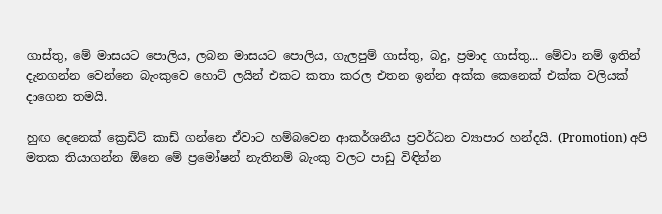ගාස්තු, මේ මාසයට පොලිය, ලබන මාසයට පොලිය, ගැලපුම් ගාස්තු, බදු, ප්‍රමාද ගාස්තු... මේවා නම් ඉතින් දැනගන්න වෙන්නෙ බැංකුවෙ හොට් ලයින් එකට කතා කරල එතන ඉන්න අක්ක කෙනෙක් එක්ක වලියක් දාගෙන තමයි.

හුඟ දෙනෙක් ක්‍රෙඩිට් කාඩ් ගන්නෙ ඒවාට හම්බවෙන ආකර්ශනීය ප්‍රවර්ධන ව්‍යාපාර හන්දයි. (Promotion) අපි මතක තියාගන්න ඕනෙ මේ ප්‍රමෝෂන් නැතිනම් බැංකු වලට පාඩු විඳින්න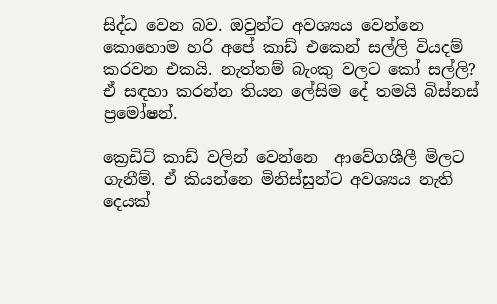සිද්ධ වෙන බව. ඔවුන්ට අවශ්‍යය වෙන්නෙ කොහොම හරි අපේ කාඩ් එකෙන් සල්ලි වියදම් කරවන එකයි. නැත්තම් බැංකු වලට කෝ සල්ලි? ඒ සඳහා කරන්න තියන ලේසිම දේ තමයි බිස්නස් ප්‍රමෝෂන්.

ක්‍රෙඩිට් කාඩ් වලින් වෙන්නෙ  ආවේගශීලී මිලට ගැනීම්. ඒ කියන්නෙ මිනිස්සුන්ට අවශ්‍යය නැති දෙයක්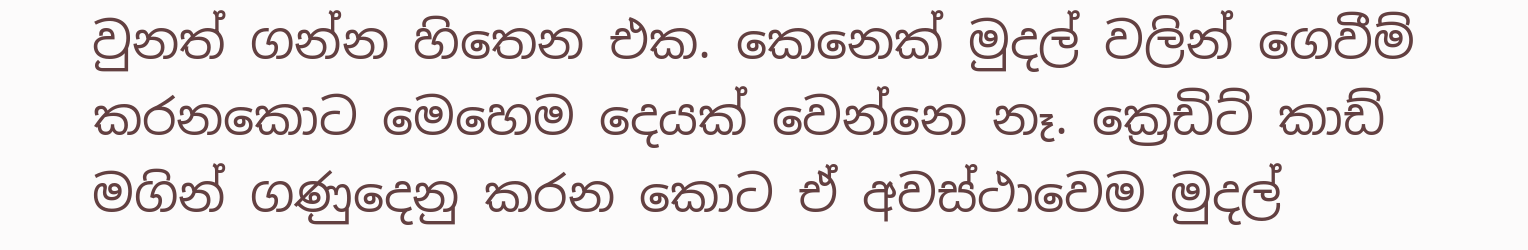වුනත් ගන්න හිතෙන එක. කෙනෙක් මුදල් වලින් ගෙවීම් කරනකොට මෙහෙම දෙයක් වෙන්නෙ නෑ. ක්‍රෙඩිට් කාඩ් මගින් ගණුදෙනු කරන කොට ඒ අවස්ථාවෙම මුදල්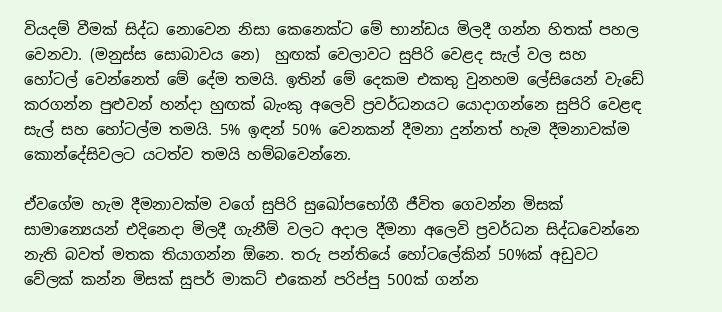වියදම් වීමක් සිද්ධ නොවෙන නිසා කෙනෙක්ට මේ භාන්ඩය මිලදී ගන්න හිතක් පහල වෙනවා. (මනුස්ස සොබාවය නෙ)  හුඟක් වෙලාවට සුපිරි වෙළද සැල් වල සහ හෝටල් වෙන්නෙත් මේ දේම තමයි. ඉතින් මේ දෙකම එකතු වුනහම ලේසියෙන් වැඩේ කරගන්න පුළුවන් හන්දා හුඟක් බැංකු අලෙවි ප්‍රවර්ධනයට යොදාගන්නෙ සුපිරි වෙළඳ සැල් සහ හෝටල්ම තමයි. 5% ඉඳන් 50% වෙනකන් දීමනා දුන්නත් හැම දීමනාවක්ම කොන්දේසිවලට යටත්ව තමයි හම්බවෙන්නෙ.

ඒවගේම හැම දීමනාවක්ම වගේ සුපිරි සුඛෝපභෝගී ජීවිත ගෙවන්න මිසක් සාමාන්‍යෙයන් එදිනෙදා මිලදී ගැනීම් වලට අදාල දීමනා අලෙවි ප්‍රවර්ධන සිද්ධවෙන්නෙ නැති බවත් මතක තියාගන්න ඕනෙ. තරු පන්තියේ හෝටලේකින් 50%ක් අඩුවට වේලක් කන්න මිසක් සුපර් මාකට් එකෙන් පරිප්පු 500ක් ගන්න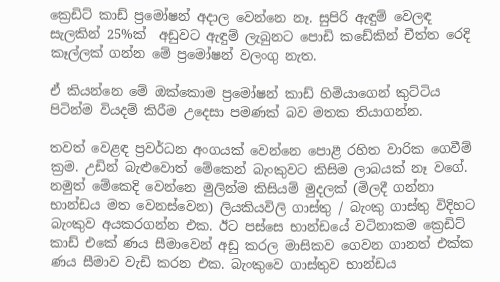ක්‍රෙඩිට් කාඩ් ප්‍රමෝෂන් අදාල වෙන්නෙ නෑ. සුපිරි ඇඳුම් වෙලඳ සැලකින් 25%ක්  අඩුවට ඇඳුම් ලැබුනට පොඩි කඩේකින් චීත්ත රෙදි කෑල්ලක් ගන්න මේ ප්‍රමෝෂන් වලංගු නැත.

ඒ කියන්නෙ මේ ඔක්කොම ප්‍රමෝෂන් කාඩ් හිමියාගෙන් කුට්ටිය පිටින්ම වියදම් කිරීම උදෙසා පමණක් බව මතක තියාගන්න.

තවත් වෙළඳ ප්‍රවර්ධන අංගයක් වෙන්නෙ පොළී රහිත වාරික ගෙවීම් ක්‍රම. උඩින් බැළුවොත් මේකෙන් බැංකුවට කිසිම ලාබයක් නෑ වගේ. නමුත් මේකෙදි වෙන්නෙ මුලින්ම කිසියම් මුදලක් (මිලදී ගන්නා භාන්ඩය මත වෙනස්වෙන) ලියකියවිලි ගාස්තු / බැංකු ගාස්තු විදිහට බැංකුව අයකරගන්න එක. ඊට පස්සෙ භාන්ඩයේ වටිනාකම ක්‍රෙඩිට් කාඩ් එකේ ණය සීමාවෙන් අඩු කරල මාසිකව ගෙවන ගානත් එක්ක ණය සීමාව වැඩි කරන එක. බැංකුවෙ ගාස්තුව භාන්ඩය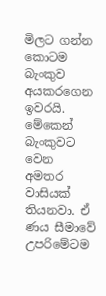මිලට ගන්න කොටම බැංකුව අයකරගෙන ඉවරයි. මේකෙන් බැංකුවට වෙන අමතර වාසියක් තියනවා. ඒ ණය සීමාවේ උපරිමේටම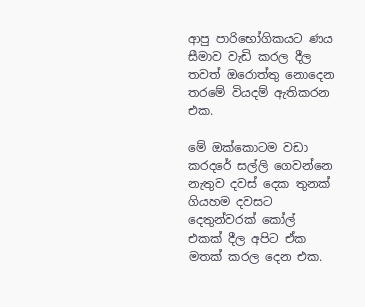ආපු පාරිභෝගිකයට ණය සීමාව වැඩි කරල දීල තවත් ඔරොත්තු නොදෙන තරමේ වියදම් ඇතිකරන එක.

මේ ඔක්කොටම වඩා කරදරේ සල්ලි ගෙවන්නෙ නැතුව දවස් දෙක තුනක් ගියහම දවසට දෙතුන්වරක් කෝල් එකක් දීල අපිට ඒක මතක් කරල දෙන එක.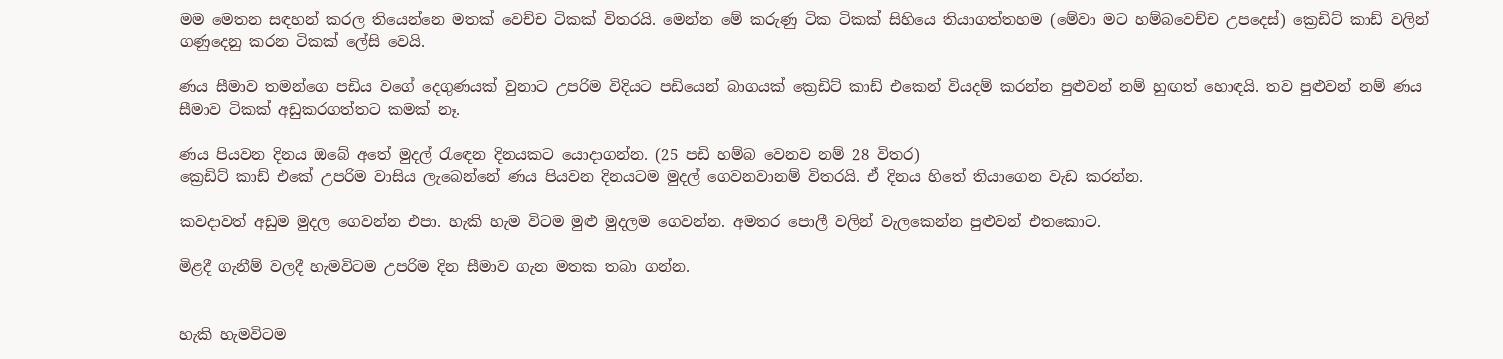මම මෙතන සඳහන් කරල තියෙන්නෙ මතක් වෙච්ච ටිකක් විතරයි. මෙන්න මේ කරුණු ටික ටිකක් සිහියෙ තියාගත්තහම (මේවා මට හම්බවෙච්ච උපදෙස්) ක්‍රෙඩිට් කාඩ් වලින් ගණුදෙනු කරන ටිකක් ලේසි වෙයි.

ණය සීමාව තමන්ගෙ පඩිය වගේ දෙගුණයක් වුනාට උපරිම විදියට පඩියෙන් බාගයක් ක්‍රෙඩිට් කාඩ් එකෙන් වියදම් කරන්න පුළුවන් නම් හුඟත් හොඳයි. තව පුළුවන් නම් ණය සීමාව ටිකක් අඩුකරගත්තට කමක් නෑ.

ණය පියවන දිනය ඔබේ අතේ මුදල් රැඳෙන දිනයකට යොදාගන්න. (25 පඩි හම්බ වෙනව නම් 28 විතර)
ක්‍රෙඩිට් කාඩ් එකේ උපරිම වාසිය ලැබෙන්නේ ණය පියවන දිනයටම මුදල් ගෙවනවානම් විතරයි. ඒ දිනය හිතේ තියාගෙන වැඩ කරන්න.

කවදාවත් අඩුම මුදල ගෙවන්න එපා. හැකි හැම විටම මුළු මුදලම ගෙවන්න. අමතර පොලී වලින් වැලකෙන්න පුළුවන් එතකොට.

මිළදී ගැනීම් වලදී හැමවිටම උපරිම දින සීමාව ගැන මතක තබා ගන්න.


හැකි හැමවිටම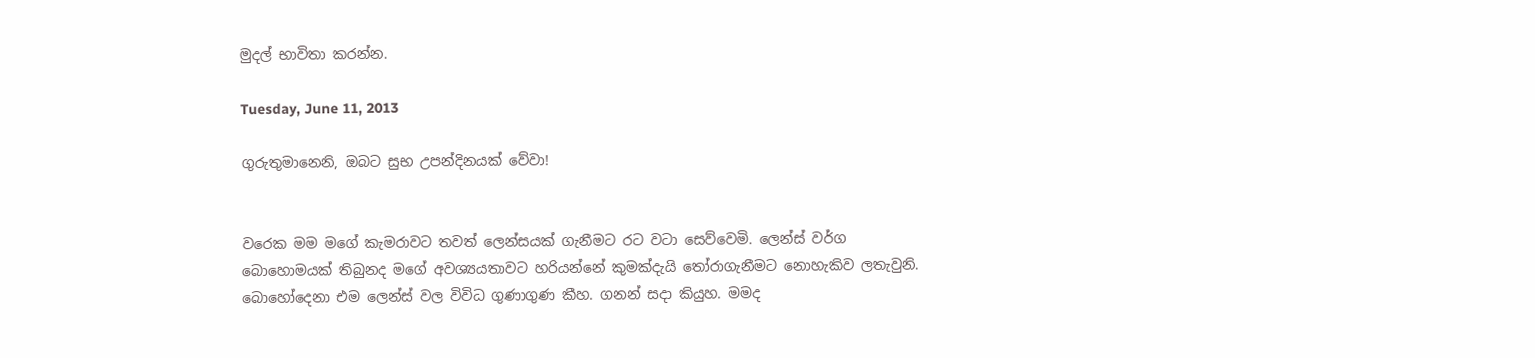මුදල් භාවිතා කරන්න.

Tuesday, June 11, 2013

ගුරුතුමානෙනි, ඔබට සුභ උපන්දිනයක් වේවා!


වරෙක මම මගේ කැමරාවට තවත් ලෙන්සයක් ගැනීමට රට වටා සෙව්වෙමි. ලෙන්ස් වර්ග බොහොමයක් තිබුනද මගේ අවශ්‍යයතාවට හරියන්නේ කුමක්දැයි තෝරාගැනීමට නොහැකිව ලතැවුනි. බොහෝදෙනා එම ලෙන්ස් වල විවිධ ගුණාගුණ කීහ. ගනන් සදා කියුහ. මමද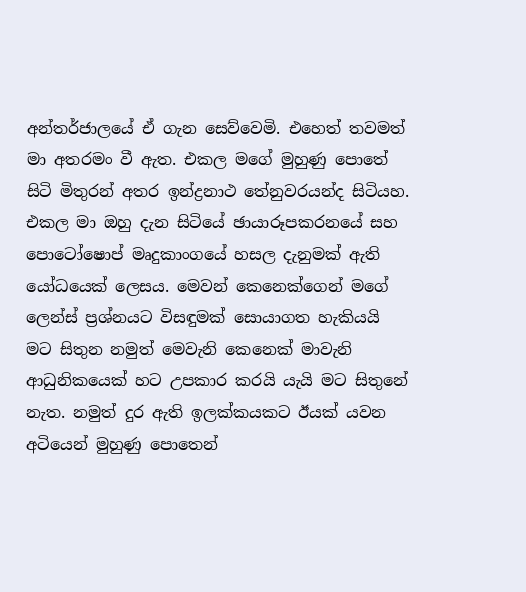අන්තර්ජාලයේ ඒ ගැන සෙව්වෙමි. එහෙත් තවමත් මා අතරමං වී ඇත. එකල මගේ මුහුණු පොතේ සිටි මිතුරන් අතර ඉන්ද්‍රනාථ තේනුවරයන්ද සිටියහ. එකල මා ඔහු දැන සිටියේ ඡායාරූපකරනයේ සහ පොටෝෂොප් මෘදුකාංගයේ හසල දැනුමක් ඇති යෝධයෙක් ලෙසය. මෙවන් කෙනෙක්ගෙන් මගේ ලෙන්ස් ප්‍රශ්නයට විසඳුමක් සොයාගත හැකියයි මට සිතුන නමුත් මෙවැනි කෙනෙක් මාවැනි ආධුනිකයෙක් හට උපකාර කරයි යැයි මට සිතුනේ නැත. නමුත් දුර ඇති ඉලක්කයකට ඊයක් යවන අටියෙන් මුහුණු පොතෙන්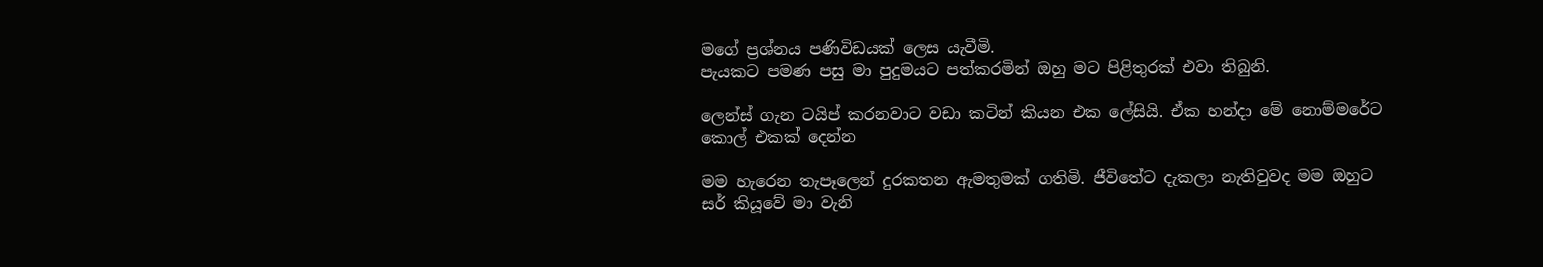මගේ ප්‍රශ්නය පණිවිඩයක් ලෙස යැවීමි.
පැයකට පමණ පසු මා පුදුමයට පත්කරමින් ඔහු මට පිළිතුරක් එවා තිබුනි.

ලෙන්ස් ගැන ටයිප් කරනවාට වඩා කටින් කියන එක ලේසියි. ඒක හන්දා මේ නොම්මරේට කොල් එකක් දෙන්න

මම හැරෙන තැපෑලෙන් දුරකතන ඇමතුමක් ගතිමි. ජීවිතේට දැකලා නැතිවුවද මම ඔහුට සර් කියූවේ මා වැනි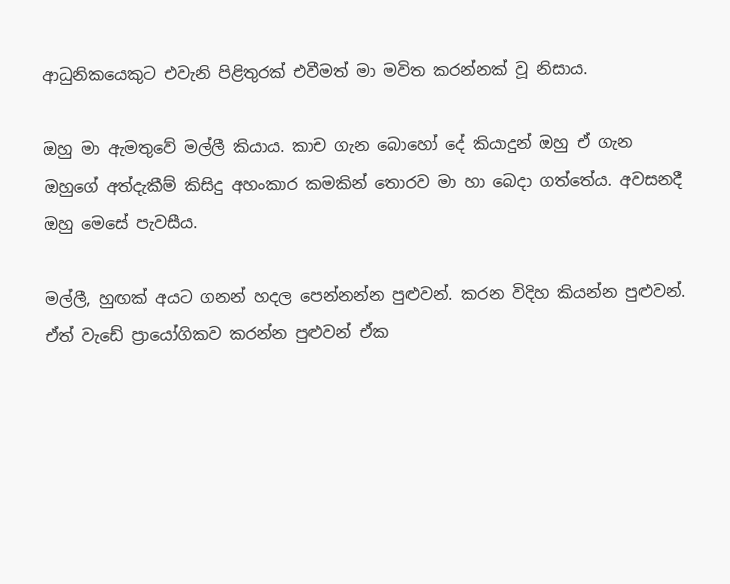ආධුනිකයෙකුට එවැනි පිළිතුරක් එවීමත් මා මවිත කරන්නක් වූ නිසාය.

ඔහු මා ඇමතුවේ මල්ලී කියාය. කාච ගැන බොහෝ දේ කියාදුන් ඔහු ඒ ගැන ඔහුගේ අත්දැකීම් කිසිදු අහංකාර කමකින් තොරව මා හා බෙදා ගත්තේය. අවසනදී ඔහු මෙසේ පැවසීය.

මල්ලී, හුඟක් අයට ගනන් හදල පෙන්නන්න පුළුවන්. කරන විදිහ කියන්න පුළුවන්. ඒත් වැඩේ ප්‍රායෝගිකව කරන්න පුළුවන් ඒක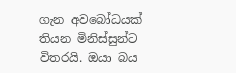ගැන අවබෝධයක් තියන මිනිස්සුන්ට විතරයි. ඔයා බය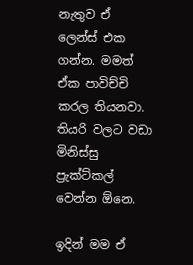නැතුව ඒ ලෙන්ස් එක ගන්න. මමත් ඒක පාවිච්චි කරල තියනවා. තියරි වලට වඩා මිනිස්සු ප්‍රැක්ට්කල් වෙන්න ඕනෙ.

ඉදින් මම ඒ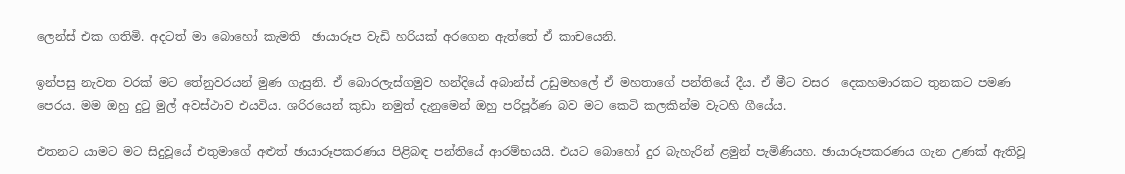ලෙන්ස් එක ගතිමි. අදටත් මා බොහෝ කැමති  ඡායාරූප වැඩි හරියක් අරගෙන ඇත්තේ ඒ කාචයෙනි.

ඉන්පසු නැවත වරක් මට තේනුවරයන් මුණ ගැසුනි. ඒ බොරලැස්ගමුව හන්දියේ අබාන්ස් උඩුමහලේ ඒ මහතාගේ පන්තියේ දීය. ඒ මීට වසර  දෙකහමාරකට තුනකට පමණ පෙරය. මම ඔහු දුටු මුල් අවස්ථාව එයවිය. ශරිරයෙන් කුඩා නමුත් දැනුමෙන් ඔහු පරිපූර්ණ බව මට කෙටි කලකින්ම වැටහි ගීයේය.

එතනට යාමට මට සිදුවූයේ එතුමාගේ අළුත් ඡායාරූපකරණය පිළිබඳ පන්තියේ ආරම්භයයි. එයට බොහෝ දුර බැහැරින් ළමුන් පැමිණියහ. ඡායාරූපකරණය ගැන උණක් ඇතිවූ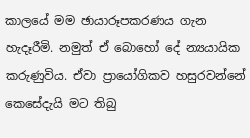කාලයේ මම ඡායාරූපකරණය ගැන හැදෑරීමි. නමුත් ඒ බොහෝ දේ න්‍යයායික කරුණුවිය. ඒවා ප්‍රායෝගිකව හසුරවන්නේ කෙසේදැයි මට තිබු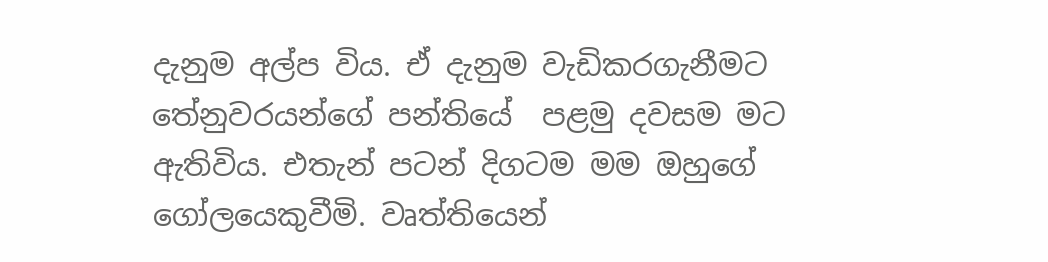දැනුම අල්ප විය. ඒ දැනුම වැඩිකරගැනීමට තේනුවරයන්ගේ පන්තියේ  පළමු දවසම මට ඇතිවිය. එතැන් පටන් දිගටම මම ඔහුගේ ගෝලයෙකුවීමි. වෘත්තියෙන්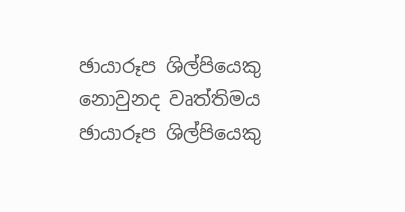ඡායාරූප ශිල්පියෙකු නොවුනද වෘත්තිමය ඡායාරූප ශිල්පියෙකු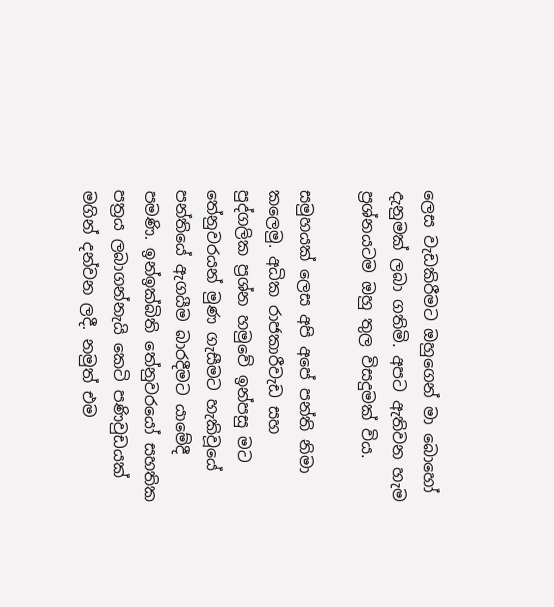ලෙස වැඩකිරීමට ඔහුගෙන් මා බොහෝ දැනුමක් ලබා ගතිමි. අපට ඇතිවන හැම ප්‍රශ්නයටම ඔහු තුල විසදුමක් විය.

සමුහයක් ලෙස අපි අපේ පන්ති නිමා කලෙමු. අධික රාජකාරීවැඩ සහ පුද්ගලික ප්‍රශ්න හමුවේ ඉන්පසු මට තේනුවරයන් මුණ ගැසීමට හැකිවූයේ පන්තියේ ඇගයීම බාරදීමට යාමේදී පමණි. ඉන්ඉක්බිති තේනුවරයෝ සහතික පත්‍රය ලබාගන්නැයි කෙටි පණිවුඩයක් මගින් දන්වන ලදී. නමුත් එම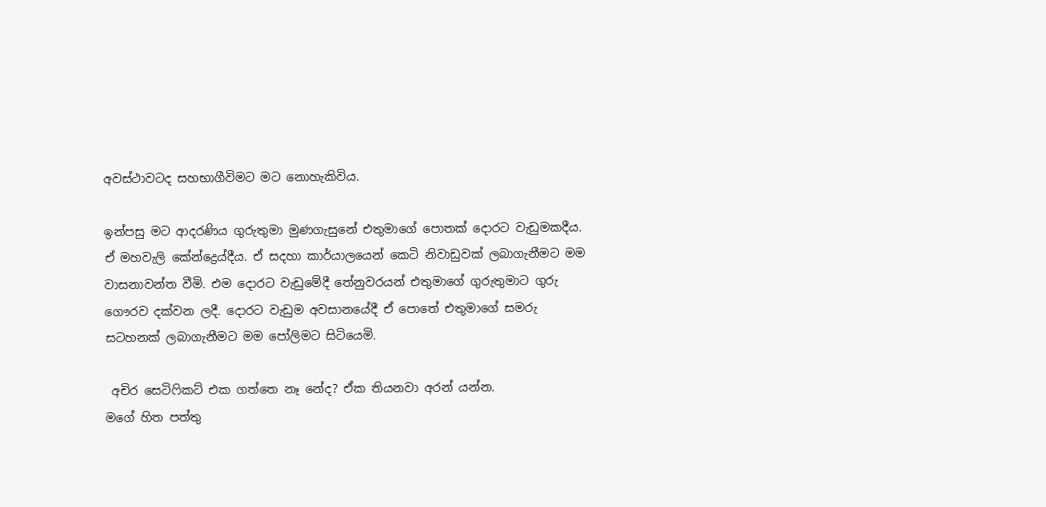අවස්ථාවටද සහභාගීවිමට මට නොහැකිවිය.

ඉන්පසු මට ආදරණිය ගුරුතුමා මුණගැසුනේ එතුමාගේ පොතක් දොරට වැඩුමකදීය. ඒ මහවැලි කේන්ද්‍රෙය්දීය. ඒ සදහා කාර්යාලයෙන් කෙටි නිවාඩුවක් ලබාගැනීමට මම වාසනාවන්ත වීමි. එම දොරට වැඩුමේදී තේනුවරයන් එතුමාගේ ගුරුතුමාට ගුරු ගෞරව දක්වන ලදී. දොරට වැඩුම අවසානයේදී ඒ පොතේ එතුමාගේ සමරු සටහනක් ලබාගැනීමට මම පෝලිමට සිටියෙමි.

 අචිර සෙටිෆිකට් එක ගත්තෙ නෑ නේද? ඒක තියනවා අරන් යන්න.
මගේ හිත පත්තු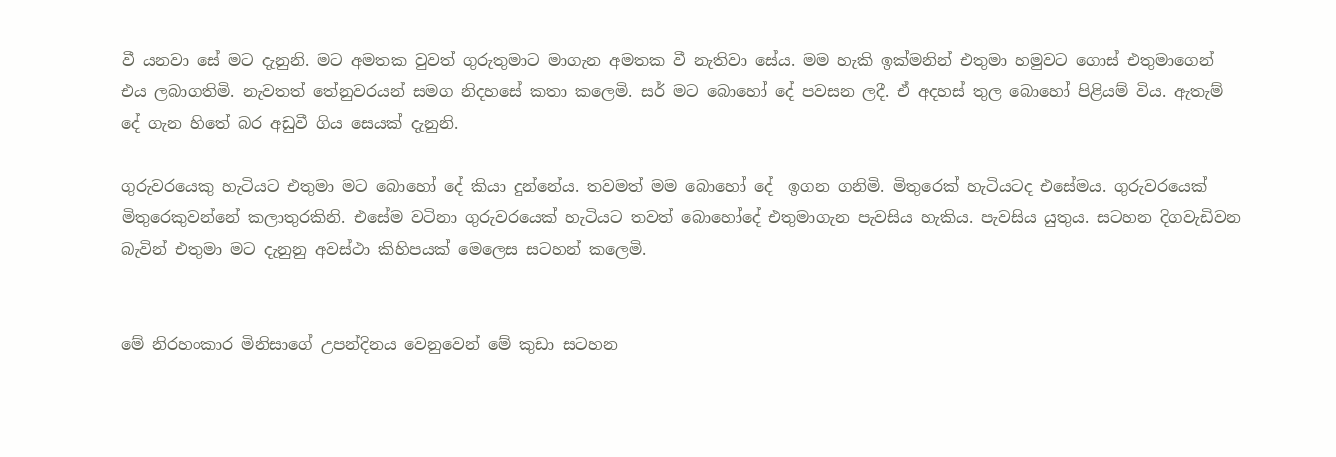වී යනවා සේ මට දැනුනි. මට අමතක වුවත් ගුරුතුමාට මාගැන අමතක වී නැතිවා සේය. මම හැකි ඉක්මනින් එතුමා හමුවට ගොස් එතුමාගෙන් එය ලබාගතිමි. නැවතත් තේනුවරයන් සමග නිදහසේ කතා කලෙමි. සර් මට බොහෝ දේ පවසන ලදී. ඒ අදහස් තුල බොහෝ පිළියම් විය. ඇතැම් දේ ගැන හිතේ බර අඩුවී ගිය සෙයක් දැනුනි.

ගුරුවරයෙකු හැටියට එතුමා මට බොහෝ දේ කියා දුන්නේය. තවමත් මම බොහෝ දේ  ඉගන ගනිමි. මිතුරෙක් හැටියටද එසේමය. ගුරුවරයෙක් මිතුරෙකුවන්නේ කලාතුරකිනි. එසේම වටිනා ගුරුවරයෙක් හැටියට තවත් බොහෝදේ එතුමාගැන පැවසිය හැකිය. පැවසිය යුතුය. සටහන දිගවැඩිවන බැවින් එතුමා මට දැනුනු අවස්ථා කිහිපයක් මෙලෙස සටහන් කලෙමි.


මේ නිරහංකාර මිනිසාගේ උපන්දිනය වෙනුවෙන් මේ කුඩා සටහන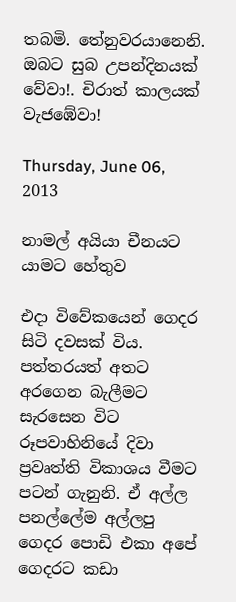තබමි. තේනුවරයානෙනි. ඔබට සුබ උපන්දිනයක් වේවා!. චිරාත් කාලයක් වැජඹේවා!

Thursday, June 06, 2013

නාමල් අයියා චීනයට යාමට හේතුව

එදා විවේකයෙන් ගෙදර සිටි දවසක් විය. පත්තරයත් අතට අරගෙන බැලීමට සැරසෙන විට රූපවාහිනියේ දිවා ප්‍රවෘත්ති විකාශය වීමට පටන් ගැනුනි. ඒ අල්ල පනල්ලේම අල්ලපු ගෙදර පොඩි එකා අපේ ගෙදරට කඩා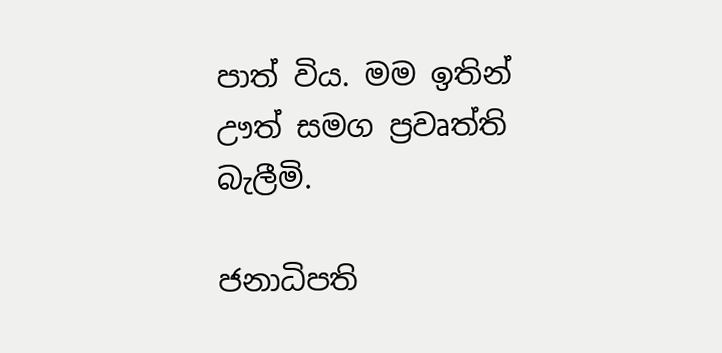පාත් විය. මම ඉතින් ඌත් සමග ප්‍රවෘත්ති බැලීමි.

ජනාධිපති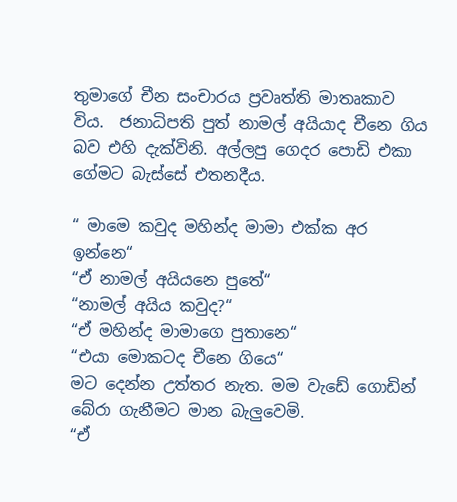තුමාගේ චීන සංචාරය ප්‍රවෘත්ති මාතෘකාව විය.  ජනාධිපති පුත් නාමල් අයියාද චීනෙ ගිය බව එහි දැක්විනි. අල්ලපු ගෙදර පොඩි එකා ගේමට බැස්සේ එතනදීය.

“ මාමෙ කවුද මහින්ද මාමා එක්ක අර ඉන්නෙ“
“ඒ නාමල් අයියනෙ පුතේ“
“නාමල් අයිය කවුද?“
“ඒ මහින්ද මාමාගෙ පුතානෙ“
“එයා මොකටද චීනෙ ගියෙ“
මට දෙන්න උත්තර නැත. මම වැඩේ ගොඩින් බේරා ගැනීමට මාන බැලුවෙමි.
“ඒ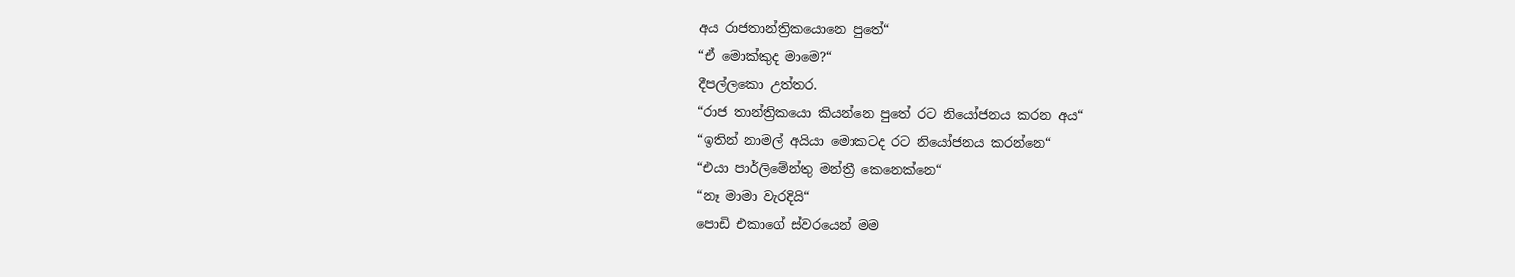අය රාජතාන්ත්‍රිකයොනෙ පුතේ“
“ඒ මොක්කුද මාමෙ?“
දීපල්ලකො උත්තර.
“රාජ තාන්ත්‍රිකයො කියන්නෙ පුතේ රට නියෝජනය කරන අය“
“ඉතින් නාමල් අයියා මොකටද රට නියෝජනය කරන්නෙ“
“එයා පාර්ලිමේන්තු මන්ත්‍රී කෙනෙක්නෙ“
“නෑ මාමා වැරදියි“
පොඩි එකාගේ ස්වරයෙන් මම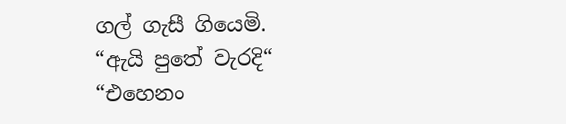ගල් ගැසී ගියෙමි.
“ඇයි පුතේ වැරදි“
“එහෙනං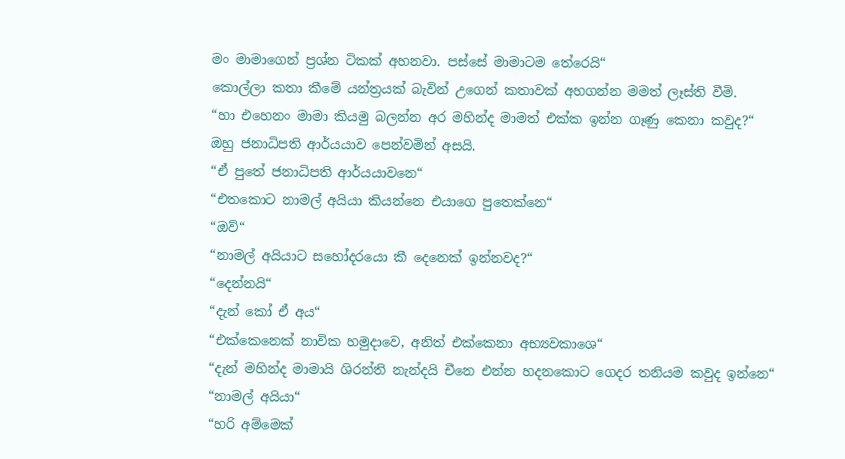මං මාමාගෙන් ප්‍රශ්න ටිකක් අහනවා. පස්සේ මාමාටම තේරෙයි“
කොල්ලා කතා කීමේ යන්ත්‍රයක් බැවින් උගෙන් කතාවක් අහගන්න මමත් ලෑස්ති වීමි.
“හා එහෙනං මාමා කියමු බලන්න අර මහින්ද මාමත් එක්ක ඉන්න ගෑණු කෙනා කවුද?“
ඔහු ජනාධිපති ආර්යයාව පෙන්වමින් අසයි.
“ඒ පුතේ ජනාධිපති ආර්යයාවනෙ“
“එතකොට නාමල් අයියා කියන්නෙ එයාගෙ පුතෙක්නෙ“
“ඔව්“
“නාමල් අයියාට සහෝදරයො කී දෙනෙක් ඉන්නවද?“
“දෙන්නයි“
“දැන් කෝ ඒ අය“
“එක්කෙනෙක් නාවික හමුදාවෙ, අනිත් එක්කෙනා අභ්‍යවකාශෙ“
“දැන් මහින්ද මාමායි ශිරන්ති නැන්දයි චීනෙ එන්න හදනකොට ගෙදර තනියම කවුද ඉන්නෙ“
“නාමල් අයියා“
“හරි අම්මෙක්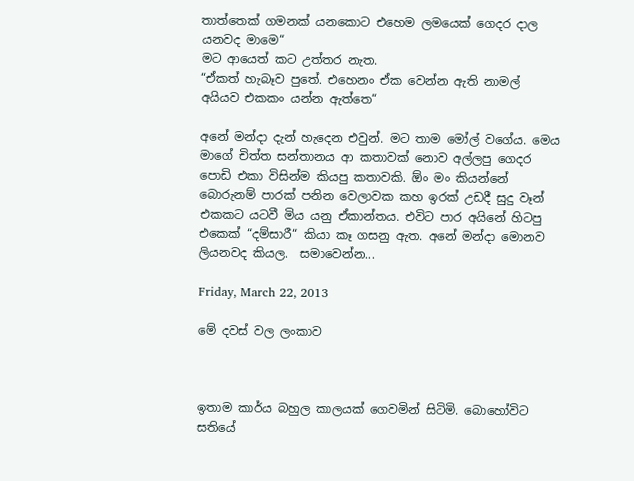තාත්තෙක් ගමනක් යනකොට එහෙම ලමයෙක් ගෙදර දාල යනවද මාමෙ“
මට ආයෙත් කට උත්තර නැත.
“ඒකත් හැබෑව පුතේ. එහෙනං ඒක වෙන්න ඇති නාමල් අයියව එකකං යන්න ඇත්තෙ“

අනේ මන්දා දැන් හැදෙන එවුන්. මට තාම මෝල් වගේය. මෙය මාගේ චිත්ත සන්තානය ආ කතාවක් නොව අල්ලපු ගෙදර පොඩි එකා විසින්ම කියපු කතාවකි. ඕං මං කියන්නේ බොරුනම් පාරක් පනින වෙලාවක කහ ඉරක් උඩදී සුදු වෑන් එකකට යටවී මිය යනු ඒකාන්තය. එවිට පාර අයිනේ හිටපු එකෙක් “දම්සාරී“ කියා කෑ ගසනු ඇත. අනේ මන්දා මොනව ලියනවද කියල.  සමාවෙන්න...

Friday, March 22, 2013

මේ දවස් වල ලංකාව



ඉතාම කාර්ය බහුල කාලයක් ගෙවමින් සිටිමි. බොහෝවිට සතියේ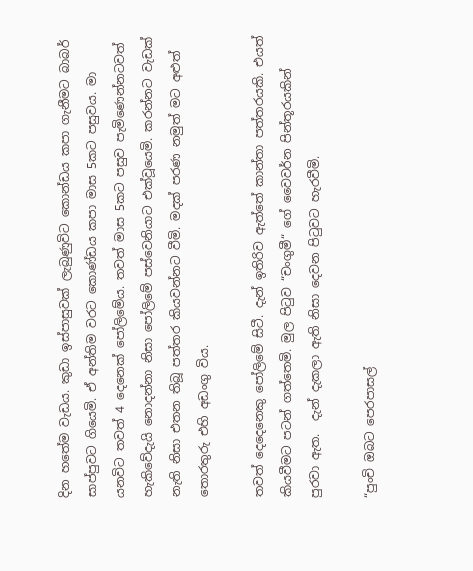දින හතේම වැඩය. කුඩා ඉස්පාසුවක් ලැබුණුවිට කොන්ඩය කපා ගැනීමට බාබර් සාප්පුවට ගියෙමි. ඒ අන්තිම වරට කොණ්ඩය කපා මාස 5කට පසුවය. මා යනවිට තවත් 4 දෙනෙක් පෝලිමේය. තවත් මාස 5කට පසුව පැමිණෙන්නටවත් හැකිවේදැයි නොදන්නා නිසා පෝලිමේ පස්වෙනියාට එක්වූයෙමි. කරන්නට වැඩක් නැති නිසා එතන තිබූ පත්තර කියවන්නට වීමි. මදක් පරණ නමුත් මට අළුත් තොරතුරු එහි අඩංගු විය.

තවත් දෙදෙනෙකු පෝලිමේ සිටී. දැන් ඉතිරිව ඇත්තේ කාන්තා පත්තරයකි. එයත් කියවීමට පටන් ගත්තෙමි. මුල පිටුව “චංගුමී“ ගේ වෛවර්න පින්තූරයකින් පුරවා ඇත.  දැන් දැකලා ඇති නිසා දෙවන පිටුවට හැරවීමි.

“පුංචි ඔබට පෙරපාසල්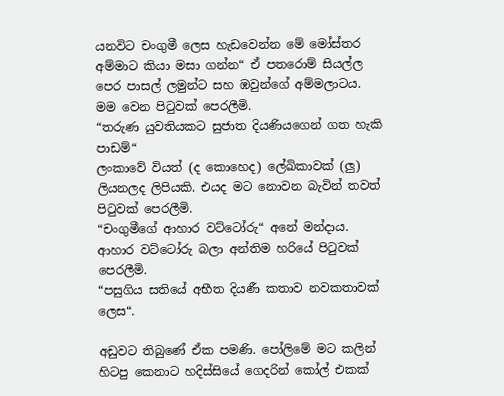යනවිට චංගුමී ලෙස හැඩවෙන්න මේ මෝස්තර අම්මාට කියා මසා ගන්න“ ඒ පතරොම් සියල්ල පෙර පාසල් ලමුන්ට සහ ඹවුන්ගේ අම්මලාටය. මම වෙන පිටුවක් පෙරලීමි.
“තරුණ යුවතියකට සුජාත දියණියගෙන් ගත හැකි පාඩම්“
ලංකාවේ වියත් (ද කොහෙද) ලේඛිකාවක් (ලු) ලියනලද ලිපියකි. එයද මට නොවන බැවින් තවත් පිටුවක් පෙරලීමි.
“චංගුමීගේ ආහාර වට්ටෝරු“ අනේ මන්දාය.
ආහාර වට්ටෝරු බලා අන්තිම හරියේ පිටුවක් පෙරලීමි.
“පසුගිය සතියේ අභීත දියණී කතාව නවකතාවක් ලෙස“.

අඩුවට තිබුණේ ඒක පමණි. පෝලිමේ මට කලින් හිටපු කෙනාට හදිස්සියේ ගෙදරින් කෝල් එකක්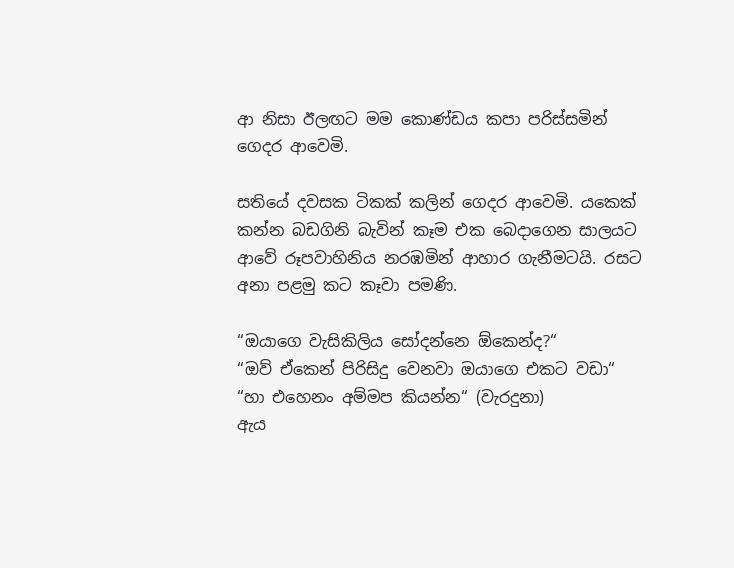ආ නිසා ඊලඟට මම කොණ්ඩය කපා පරිස්සමින් ගෙදර ආවෙමි.

සතියේ දවසක ටිකක් කලින් ගෙදර ආවෙමි. යකෙක් කන්න බඩගිනි බැවින් කෑම එක බෙදාගෙන සාලයට ආවේ රූපවාහිනිය නරඹමින් ආහාර ගැනීමටයි. රසට අනා පළමු කට කෑවා පමණි.

“ඔයාගෙ වැසිකිලිය සෝදන්නෙ ඕකෙන්ද?“
“ඔව් ඒකෙන් පිරිසිදු වෙනවා ඔයාගෙ එකට වඩා“
“හා එහෙනං අම්මප කියන්න“ (වැරදුනා)
ඇය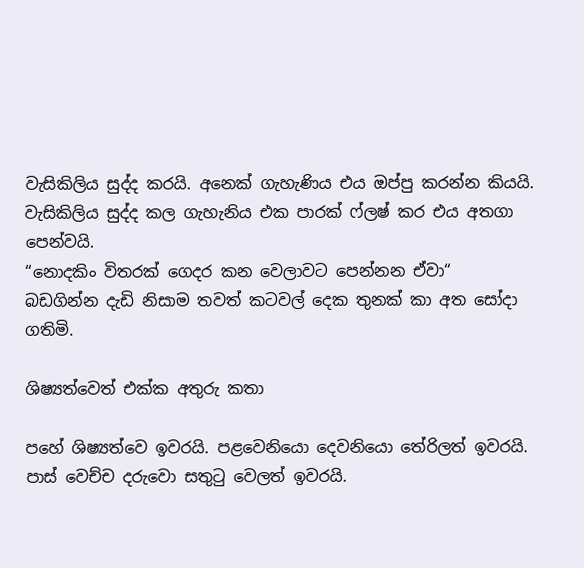වැසිකිලිය සුද්ද කරයි. අනෙක් ගැහැණිය එය ඔප්පු කරන්න කියයි. වැසිකිලිය සුද්ද කල ගැහැනිය එක පාරක් ෆ්ලෂ් කර එය අතගා පෙන්වයි.
“නොදකිං විතරක් ගෙදර කන වෙලාවට පෙන්නන ඒවා“
බඩගින්න දැඩි නිසාම තවත් කටවල් දෙක තුනක් කා අත සෝදා ගතිමි.

ශිෂ්‍යත්වෙත් එක්ක අතුරු කතා

පහේ ශිෂ්‍යත්වෙ ඉවරයි. පළවෙනියො දෙවනියො තේරිලත් ඉවරයි. පාස් වෙච්ච දරුවො සතුටු වෙලත් ඉවරයි.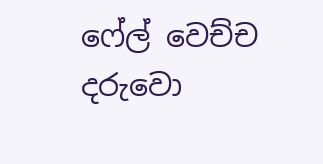ෆේල් වෙච්ච දරුවො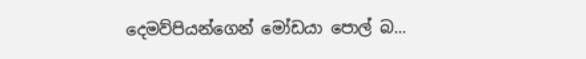දෙමව්පියන්ගෙන් මෝඩයා පොල් බ...